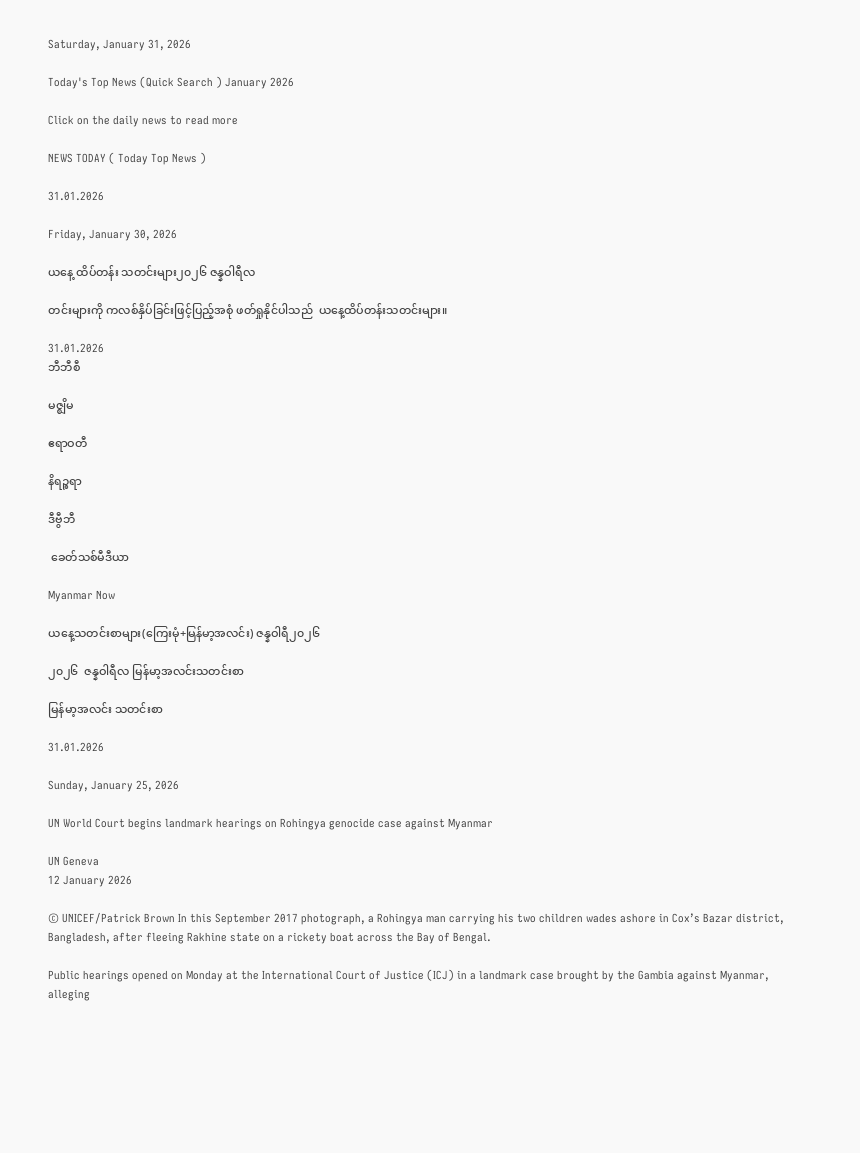Saturday, January 31, 2026

Today's Top News (Quick Search ) January 2026

Click on the daily news to read more

NEWS TODAY ( Today Top News )

31.01.2026

Friday, January 30, 2026

ယနေ့ ထိပ်တန်း သတင်းများ၂၀၂၆ ဇန္နဝါရီလ

တင်းများကို ကလစ်နှိပ်ခြင်းဖြင့်ပြည့်အစုံ ဖတ်ရှုနိုင်ပါသည်  ယနေ့ထိပ်တန်းသတင်းများ။

31.01.2026
ဘီဘီစီ

မဇ္စျိမ

ဧရာဝတီ

နိရဉ္စရာ

ဒီဗွီဘီ

 ခေတ်သစ်မီဒီယာ

Myanmar Now

ယနေ့သတင်းစာများ(ကြေးမုံ+မြန်မာ့အလင်း) ဇန္နဝါရီ၂၀၂၆

၂၀၂၆  ဇန္နဝါရီလ မြန်မာ့အလင်းသတင်းစာ

မြန်မာ့အလင်း သတင်းစာ

31.01.2026

Sunday, January 25, 2026

UN World Court begins landmark hearings on Rohingya genocide case against Myanmar

UN Geneva
12 January 2026

© UNICEF/Patrick Brown In this September 2017 photograph, a Rohingya man carrying his two children wades ashore in Cox’s Bazar district, Bangladesh, after fleeing Rakhine state on a rickety boat across the Bay of Bengal.

Public hearings opened on Monday at the International Court of Justice (ICJ) in a landmark case brought by the Gambia against Myanmar, alleging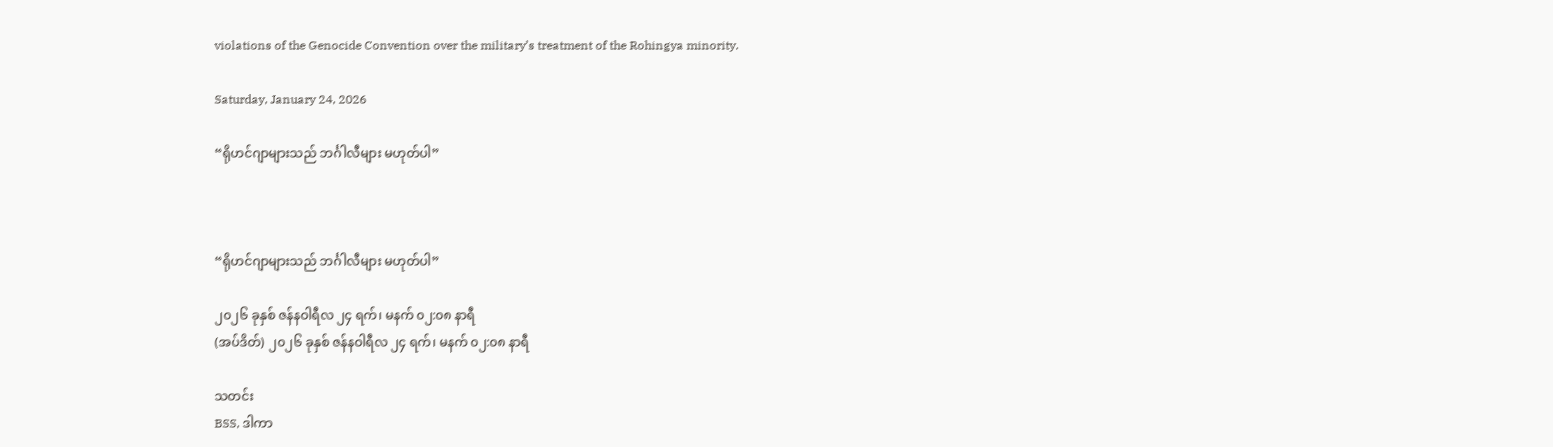violations of the Genocide Convention over the military’s treatment of the Rohingya minority.

Saturday, January 24, 2026

“ရိုဟင်ဂျာများသည် ဘင်္ဂါလီများ မဟုတ်ပါ”



“ရိုဟင်ဂျာများသည် ဘင်္ဂါလီများ မဟုတ်ပါ”

၂၀၂၆ ခုနှစ် ဇန်နဝါရီလ ၂၄ ရက်၊ မနက် ၀၂:၀၈ နာရီ
(အပ်ဒိတ်) ၂၀၂၆ ခုနှစ် ဇန်နဝါရီလ ၂၄ ရက်၊ မနက် ၀၂:၀၈ နာရီ

သတင်း
BSS, ဒါကာ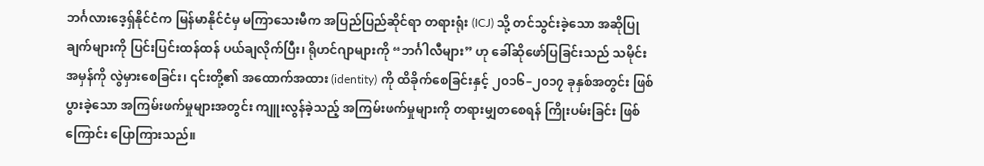ဘင်္ဂလားဒေ့ရှ်နိုင်ငံက မြန်မာနိုင်ငံမှ မကြာသေးမီက အပြည်ပြည်ဆိုင်ရာ တရားရုံး (ICJ) သို့ တင်သွင်းခဲ့သော အဆိုပြုချက်များကို ပြင်းပြင်းထန်ထန် ပယ်ချလိုက်ပြီး၊ ရိုဟင်ဂျာများကို “ဘင်္ဂါလီများ” ဟု ခေါ်ဆိုဖော်ပြခြင်းသည် သမိုင်းအမှန်ကို လွဲမှားစေခြင်း၊ ၎င်းတို့၏ အထောက်အထား (identity) ကို ထိခိုက်စေခြင်းနှင့် ၂၀၁၆–၂၀၁၇ ခုနှစ်အတွင်း ဖြစ်ပွားခဲ့သော အကြမ်းဖက်မှုများအတွင်း ကျူးလွန်ခဲ့သည့် အကြမ်းဖက်မှုများကို တရားမျှတစေရန် ကြိုးပမ်းခြင်း ဖြစ်ကြောင်း ပြောကြားသည်။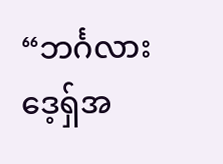“ဘင်္ဂလားဒေ့ရှ်အ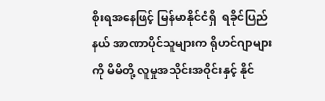စိုးရအနေဖြင့် မြန်မာနိုင်ငံရှိ  ရခိုင်ပြည်နယ် အာဏာပိုင်သူများက ရိုဟင်ဂျာများကို မိမိတို့ လူမှုအသိုင်းအဝိုင်းနှင့် နိုင်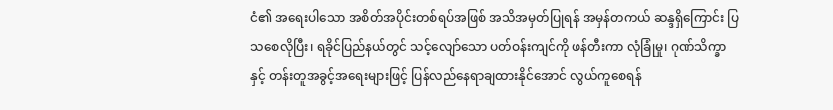ငံ၏ အရေးပါသော အစိတ်အပိုင်းတစ်ရပ်အဖြစ် အသိအမှတ်ပြုရန် အမှန်တကယ် ဆန္ဒရှိကြောင်း ပြသစေလိုပြီး၊ ရခိုင်ပြည်နယ်တွင် သင့်လျော်သော ပတ်ဝန်းကျင်ကို ဖန်တီးကာ လုံခြုံမှု၊ ဂုဏ်သိက္ခာနှင့် တန်းတူအခွင့်အရေးများဖြင့် ပြန်လည်နေရာချထားနိုင်အောင် လွယ်ကူစေရန်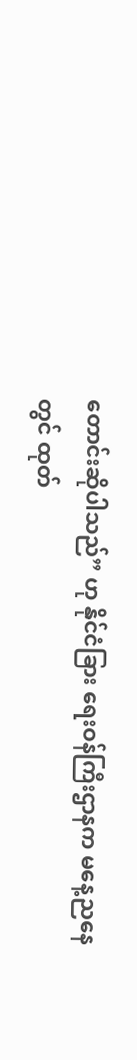တောင်းဆိုပါသည်” ဟု နိုင်ငံခြား ရေးဝန်ကြီးဌာနက မနေ့ညနေတွင် ထုတ်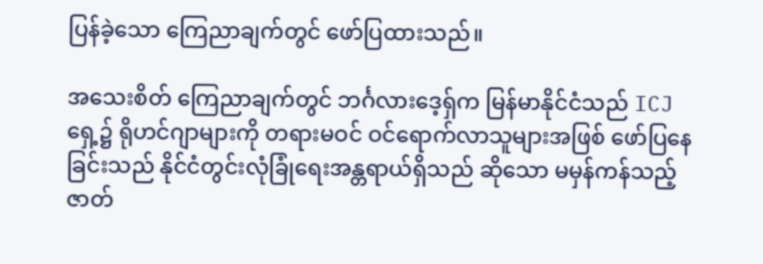ပြန်ခဲ့သော ကြေညာချက်တွင် ဖော်ပြထားသည်။

အသေးစိတ် ကြေညာချက်တွင် ဘင်္ဂလားဒေ့ရှ်က မြန်မာနိုင်ငံသည် ICJ ရှေ့၌ ရိုဟင်ဂျာများကို တရားမဝင် ဝင်ရောက်လာသူများအဖြစ် ဖော်ပြနေခြင်းသည် နိုင်ငံတွင်းလုံခြုံရေးအန္တရာယ်ရှိသည် ဆိုသော မမှန်ကန်သည့် ဇာတ်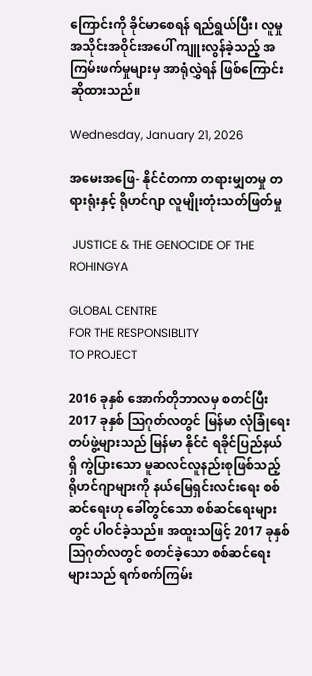ကြောင်းကို ခိုင်မာစေရန် ရည်ရွယ်ပြီး၊ လူမှုအသိုင်းအဝိုင်းအပေါ် ကျူးလွန်ခဲ့သည့် အကြမ်းဖက်မှုများမှ အာရုံလွှဲရန် ဖြစ်ကြောင်း ဆိုထားသည်။

Wednesday, January 21, 2026

အမေးအဖြေ- နိုင်ငံတကာ တရားမျှတမှု တရားရုံးနှင့် ရိုဟင်ဂျာ လူမျိုးတုံးသတ်ဖြတ်မှု

 JUSTICE & THE GENOCIDE OF THE ROHINGYA

GLOBAL CENTRE
FOR THE RESPONSIBLITY
TO PROJECT

2016 ခုနှစ် အောက်တိုဘာလမှ စတင်ပြီး 2017 ခုနှစ် သြဂုတ်လတွင် မြန်မာ လုံခြုံရေးတပ်ဖွဲ့များသည် မြန်မာ နိုင်ငံ ရခိုင်ပြည်နယ်ရှိ ကွဲပြားသော မူဆလင်လူနည်းစုဖြစ်သည့် ရိုဟင်ဂျာများကို နယ်မြေရှင်းလင်းရေး စစ်ဆင်ရေးဟု ခေါ်တွင်သော စစ်ဆင်ရေးများတွင် ပါဝင်ခဲ့သည်။ အထူးသဖြင့် 2017 ခုနှစ် သြဂုတ်လတွင် စတင်ခဲ့သော စစ်ဆင်ရေးများသည် ရက်စက်ကြမ်း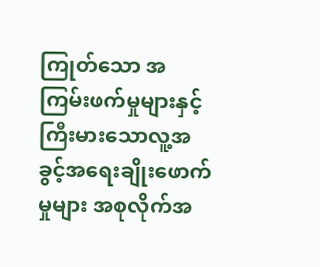ကြုတ်သော အကြမ်းဖက်မှုများနှင့် ကြီးမားသောလူ့အခွင့်အရေးချိုးဖောက်မှုများ အစုလိုက်အ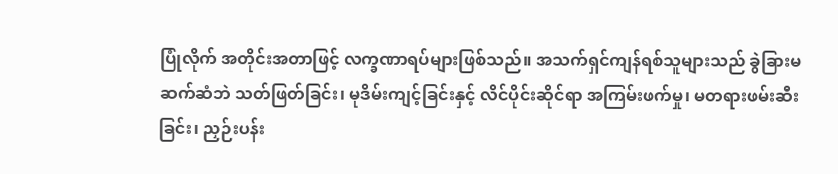ပြုံလိုက် အတိုင်းအတာဖြင့် လက္ခဏာရပ်များဖြစ်သည်။ အသက်ရှင်ကျန်ရစ်သူများသည် ခွဲခြားမဆက်ဆံဘဲ သတ်ဖြတ်ခြင်း၊ မုဒိမ်းကျင့်ခြင်းနှင့် လိင်ပိုင်းဆိုင်ရာ အကြမ်းဖက်မှု၊ မတရားဖမ်းဆီးခြင်း၊ ညှဉ်းပန်း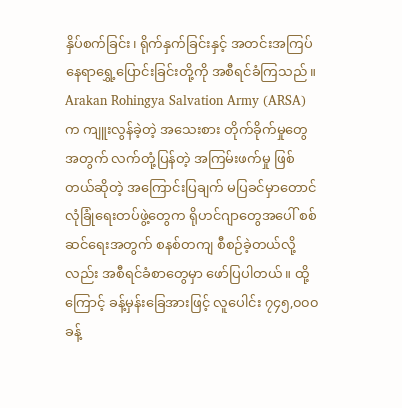နှိပ်စက်ခြင်း၊ ရိုက်နှက်ခြင်းနှင့် အတင်းအကြပ် နေရာရွှေ့ပြောင်းခြင်းတို့ကို အစီရင်ခံကြသည်။ Arakan Rohingya Salvation Army (ARSA) က ကျူးလွန်ခဲ့တဲ့ အသေးစား တိုက်ခိုက်မှုတွေအတွက် လက်တုံ့ပြန်တဲ့ အကြမ်းဖက်မှု ဖြစ်တယ်ဆိုတဲ့ အကြောင်းပြချက် မပြခင်မှာတောင် လုံခြုံရေးတပ်ဖွဲ့တွေက ရိုဟင်ဂျာတွေအပေါ် စစ်ဆင်ရေးအတွက် စနစ်တကျ စီစဉ်ခဲ့တယ်လို့လည်း အစီရင်ခံစာတွေမှာ ဖော်ပြပါတယ်။ ထို့ကြောင့် ခန့်မှန်းခြေအားဖြင့် လူပေါင်း ၇၄၅,၀၀၀ ခန့်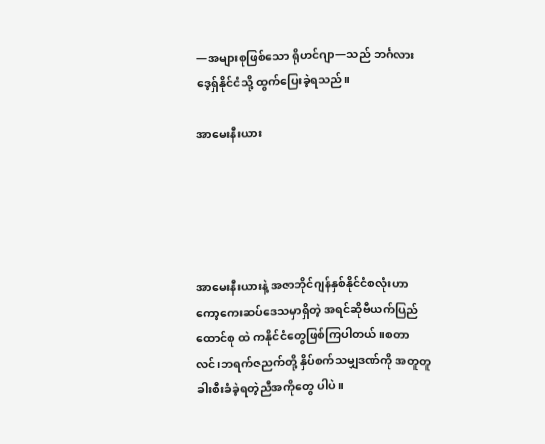—အများစုဖြစ်သော ရိုဟင်ဂျာ—သည် ဘင်္ဂလားဒေ့ရှ်နိုင်ငံသို့ ထွက်ပြေးခဲ့ရသည်။

အာမေးနီးယား





အာမေးနီးယားနဲ့ အဇာဘိုင်ဂျန်နှစ်နိုင်ငံစလုံးဟာ ကော့ကေးဆပ်ဒေသမှာရှိတဲ့ အရင်ဆိုဗီယက်ပြည်ထောင်စု ထဲ ကနိုင်ငံတွေဖြစ်ကြပါတယ်။စတာလင်၊ဘရက်ဇညက်တို့ နှိပ်စက်သမျှဒဏ်ကို အတူတူခါးစီးခံခဲ့ရတဲ့ညီအကိုတွေ ပါပဲ။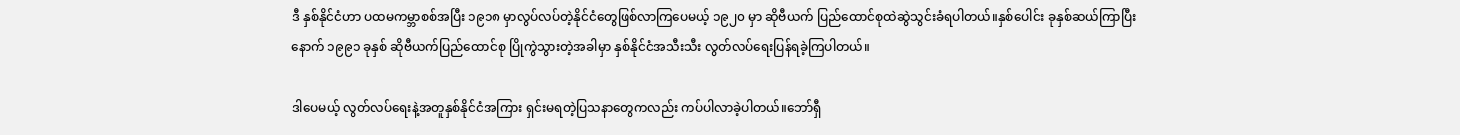ဒီ နှစ်နိုင်ငံဟာ ပထမကမ္ဘာစစ်အပြီး ၁၉၁၈ မှာလွပ်လပ်တဲ့နိုင်ငံတွေဖြစ်လာကြပေမယ့် ၁၉၂၀ မှာ ဆိုဗီယက် ပြည်ထောင်စုထဲဆွဲသွင်းခံရပါတယ်။နှစ်ပေါင်း ခုနှစ်ဆယ်ကြာပြီးနောက် ၁၉၉၁ ခုနှစ် ဆိုဗီယက်ပြည်ထောင်စု ပြိုကွဲသွားတဲ့အခါမှာ နှစ်နိုင်ငံအသီးသီး လွတ်လပ်ရေးပြန်ရခဲ့ကြပါတယ်။

ဒါပေမယ့် လွတ်လပ်‌ရေးနဲ့အတူနှစ်နိုင်ငံအကြား ရှင်းမရတဲ့ပြသနာတွေကလည်း ကပ်ပါလာခဲ့ပါတယ်။ဘော်ရှီ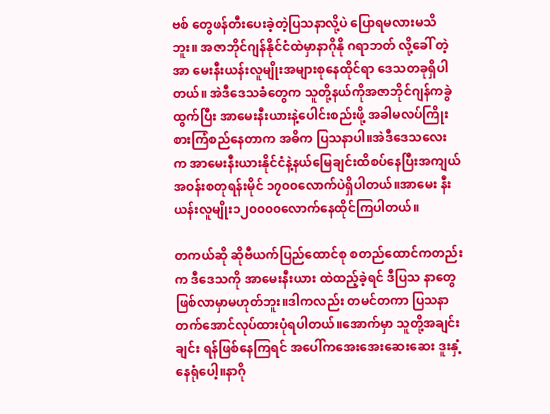ဗစ် တွေဖန်တီးပေးခဲ့တဲ့ပြသနာလို့ပဲ ပြောရမလားမသိဘူး။ အဇာဘိုင်ဂျန်နိုင်ငံထဲမှာနာဂိုနို ဂရာဘတ် လို့ခေါ် တဲ့ အာ မေးနီးယန်းလူမျိုးအများစုနေထိုင်ရာ ဒေသတခုရှိပါတယ်။ အဲဒီဒေသခံတွေက သူတို့နယ်ကိုအဇာဘိုင်ဂျန်ကခွဲ ထွက်ပြီး အာမေးနီးယားနဲ့ပေါင်းစည်းဖို့ အခါမလပ်ကြိုးစားကြံစည်နေတာက အဓိက ပြသနာပါ။အဲဒီဒေသလေး က အာမေးနီးယားနိုင်ငံနဲ့နယ်မြေချင်းထိစပ်နေပြီးအကျယ်အဝန်းစတုရန်းမိုင် ၁၇၀၀လောက်ပဲရှိပါတယ်။အာမေး နီးယန်းလူမျိုး၁၂၀၀၀၀လောက်နေထိုင်ကြပါတယ်။

တကယ်ဆို ဆိုဗီယက်ပြည်ထောင်စု စတည်ထောင်ကတည်းက ဒီဒေသကို အာမေးနီးယား ထဲထည့်ခဲ့ရင် ဒီပြသ နာတွေဖြစ်လာမှာမဟုတ်ဘူး။ဒါကလည်း တမင်တကာ ပြသနာတက်အောင်လုပ်ထားပုံရပါတယ်။အောက်မှာ သူတို့အချင်းချင်း ရန်ဖြစ်နေကြရင် အပေါ်ကအေးအေးဆေးဆေး ဒူးနှံ့ နေရုံပေါ့။နာဂို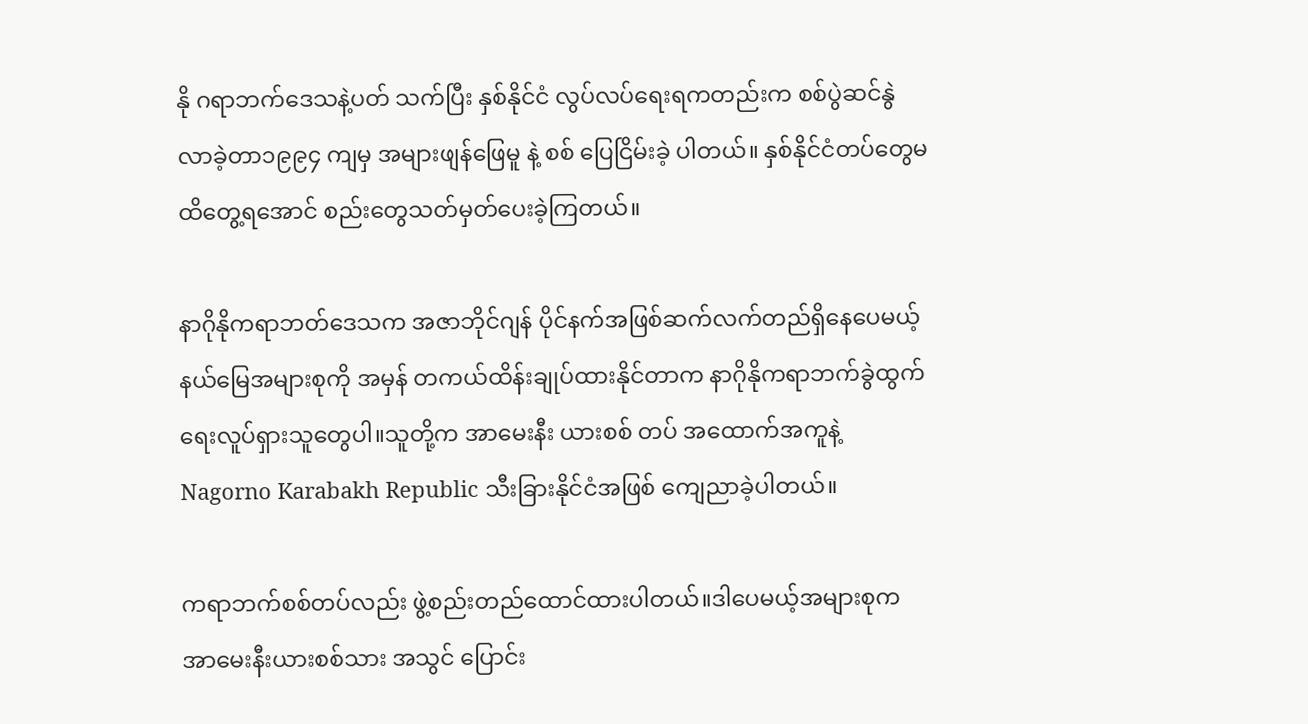နို ဂရာဘက်ဒေသနဲ့ပတ် သက်ပြီး နှစ်နိုင်ငံ လွပ်လပ်ရေးရကတည်းက စစ်ပွဲဆင်နွဲလာခဲ့တာ၁၉၉၄ ကျမှ အများဖျန်ဖြေမူ နဲ့ စစ်‌ ပြေငြိမ်းခဲ့ ပါတယ်။ နှစ်နိုင်ငံတပ်တွေမထိတွေ့ရအောင် စည်းတွေသတ်မှတ်ပေးခဲ့ကြတယ်။

နာဂိုနိုကရာဘတ်ဒေသက အဇာဘိုင်ဂျန် ပိုင်နက်အဖြစ်‌ဆက်လက်တည်ရှိနေပေမယ့်နယ်မြေအများစုကို အမှန် တကယ်ထိန်းချုပ်ထားနိုင်တာက နာဂိုနိုကရာဘက်ခွဲထွက်ရေးလူပ်ရှားသူတွေပါ။သူတို့က အာမေးနီး ယားစစ် တပ် အထောက်အကူနဲ့ Nagorno Karabakh Republic သီးခြားနိုင်ငံအဖြစ် ကျေညာခဲ့ပါတယ်။

ကရာဘက်စစ်တပ်လည်း ဖွဲ့စည်းတည်ထောင်ထားပါတယ်။ဒါ‌ပေမယ့်အများစုက အာမေးနီးယားစစ်သား အသွင် ပြောင်း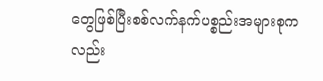တွေဖြစ်ပြီးစစ်လက်နက်ပစ္စည်းအများစုကလည်း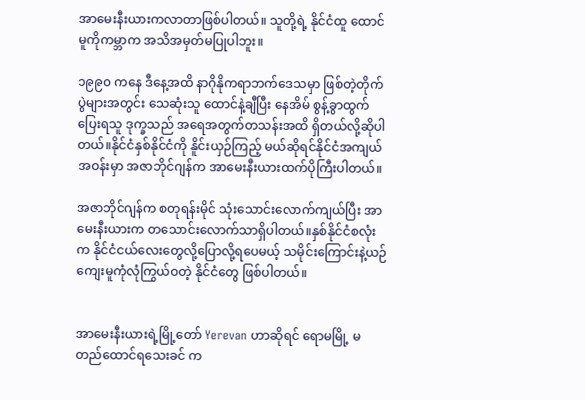အာ‌မေးနီးယားကလာတာဖြစ်ပါတယ်။ သူတို့ရဲ့ နိုင်ငံထူ ထောင်မူကိုကမ္ဘာက အသိအမှတ်မပြုပါဘူး။

၁၉၉၀ ကနေ ဒီနေ့အထိ နာဂိုနိုကရာဘက်‌ဒေသမှာ ဖြစ်တဲ့တိုက်ပွဲများအတွင်း သေဆုံးသူ ထောင်နဲ့ချီပြီး နေအိမ် စွန့်ခွာထွက်ပြေးရသူ ဒုက္ခသည် အရေအတွက်တသန်းအထိ ရှိတယ်လို့ဆိုပါတယ်။နိုင်ငံနှစ်နိုင်ငံကို နိူင်းယှဉ်ကြည့် မယ်ဆိုရင်နိုင်ငံအကျယ်အဝန်းမှာ အဇာဘိုင်ဂျန်က အာမေးနီးယားထက်ပိုကြီးပါတယ်။

အဇာဘိုင်ဂျန်က စတုရန်းမိုင် သုံးသောင်းလောက်ကျယ်ပြီး အာမေးနီးယားက တသောင်းလောက်သာရှိပါတယ်။နှစ်နိုင်ငံစလုံးက နိုင်ငံငယ်လေးတွေလို့ပြောလို့ရပေမယ့် သမိုင်းကြောင်းနဲ့ယဉ်ကျေးမူကုံလုံကြွယ်ဝတဲ့ နိုင်ငံတွေ ဖြစ်ပါတယ်။


အာမေးနီးယားရဲ့မြို့တော် Yerevan ဟာဆိုရင် ရောမမြို့ မတည်ထောင်ရသေးခင် က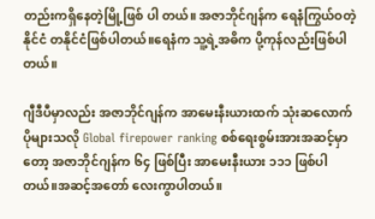တည်းကရှိနေတဲ့မြို့ဖြစ် ပါ တယ်။ အဇာဘိုင်ဂျန်က ရေနံကြွယ်ဝတဲ့ နိုင်ငံ တနိုင်ငံဖြစ်ပါတယ်။ရေနံက သူ့ရဲ့အဓိက ပို့ကုန်လည်းဖြစ်ပါတယ်။

ဂျီဒီပီမှာလည်း အဇာဘိုင်ဂျန်က အာမေးနီးယားထက် သုံးဆလောက်ပိုများသလို Global firepower ranking စစ်ရေးစွမ်းအားအဆင့်မှာတော့ အဇာဘိုင်ဂျန်က ၆၄ ဖြစ်ပြီး အာမေးနီးယား ၁၁၁ ဖြစ်ပါတယ်။အဆင့်အတော် လေးကွာပါတယ်။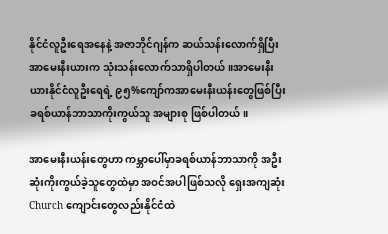နိုင်ငံလူဦးရေအနေနဲ့ အဇာဘိုင်ဂျန်က ဆယ်သန်းလောက်ရှိပြီး အာမေးနီးယားက သုံးသန်းလောက်သာရှိပါတယ်။အာမေးနီးယားနိုင်ငံလူဦးရေရဲ့ ၉၅%ကျော်ကအာမေးနီးယန်းတွေဖြစ်ပြီး ခရစ်ယာန်ဘာသာကိုးကွယ်သူ အများစု ဖြစ်ပါတယ်။

အာမေးနီးယန်းတွေဟာ ကမ္ဘာပေါ်မှာခရစ်ယာန်ဘာသာကို အဦးဆုံးကိုးကွယ်ခဲ့သူတွေထဲမှာ အဝင်အပါဖြစ်သလို ရှေးအကျဆုံးChurch ကျောင်းတွေလည်းနိုင်ငံထဲ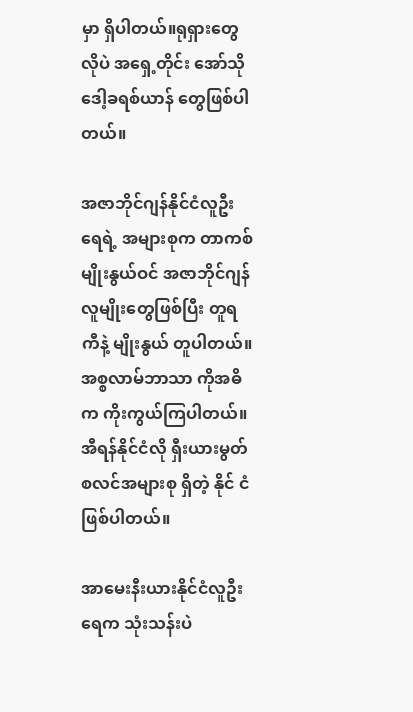မှာ ရှိပါတယ်။ရုရှားတွေလိုပဲ အရှေ့တိုင်း အော်သိုဒေါ့ခရစ်ယာန် တွေဖြစ်ပါတယ်။

အဇာဘိုင်ဂျန်နိုင်ငံလူဦးရေရဲ့ အများစုက တာကစ်မျိုးနွယ်ဝင် အဇာဘိုင်ဂျန်လူမျိုးတွေဖြစ်ပြီး တူရကီနဲ့ မျိုးနွယ် တူပါတယ်။ အစ္စလာမ်ဘာသာ ကိုအဓိက ကိုးကွယ်ကြပါတယ်။အီရန်နိုင်ငံလို ရှီးယားမွတ်စလင်အများစု ရှိတဲ့ နိုင် ငံ ဖြစ်ပါတယ်။

အာမေးနီးယားနိုင်ငံလူဦးရေက သုံးသန်းပဲ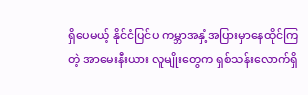ရှိပေမယ့် နိုင်ငံပြင်ပ ကမ္ဘာအနှံ့အပြားမှာနေထိုင်ကြတဲ့ အာမေးနီးယား လူမျိုးတွေက ရှစ်သန်းလောက်ရှိ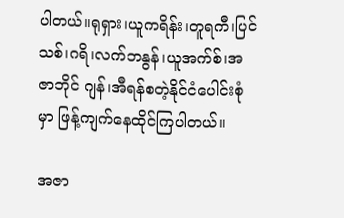ပါတယ်။ရုရှား၊ယူကရိန်း၊တူရကီ၊ပြင်သစ်၊ဂရိ၊လက်ဘနွန်၊ယူအက်စ်၊အဇာဘိုင် ဂျန်၊အီရန်စတဲ့နိုင်ငံပေါင်းစုံမှာ ဖြန့်ကျက်နေထိုင်ကြပါတယ်။

အဇာ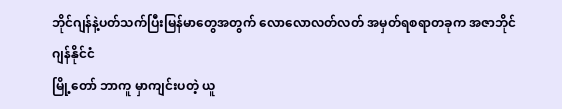ဘိုင်ဂျန်နဲ့ပတ်သက်ပြီးမြန်မာတွေအတွက် လောလောလတ်လတ် အမှတ်ရစရာတခုက အဇာဘိုင်ဂျန်နိုင်ငံ
မြို့တော် ဘာကူ မှာကျင်းပတဲ့ ယူ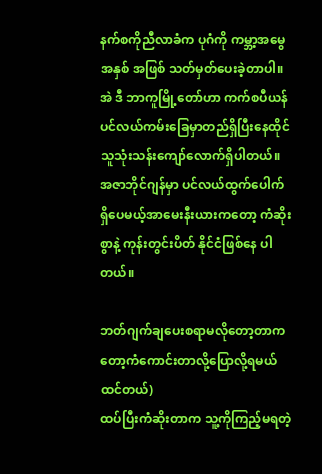နက်စကိုညီလာခံက ပုဂံကို ကမ္ဘာ့အမွေအနှစ် အဖြစ် သတ်မှတ်ပေးခဲ့တာပါ။အဲ ဒီ ဘာကူမြို့တော်ဟာ ကက်စပီယန်ပင်လယ်ကမ်းခြေမှာတည်ရှိပြီးနေထိုင်သူသုံးသန်းကျော်လောက်ရှိပါတယ်။
အဇာဘိုင်ဂျန်မှာ ပင်လယ်ထွက်‌ပေါက် ရှိပေမယ့်အာမေးနီးယားကတော့ ကံဆိုးစွာနဲ့ ကုန်းတွင်းပိတ် နိုင်ငံဖြစ်နေ ပါတယ်။

ဘတ်ဂျက်ချပေးစရာမလိုတော့တာက တော့ကံကောင်းတာလို့ပြောလို့ရမယ်ထင်တယ်)
ထပ်ပြီးကံဆိုးတာက သူ့ကိုကြည့်မရတဲ့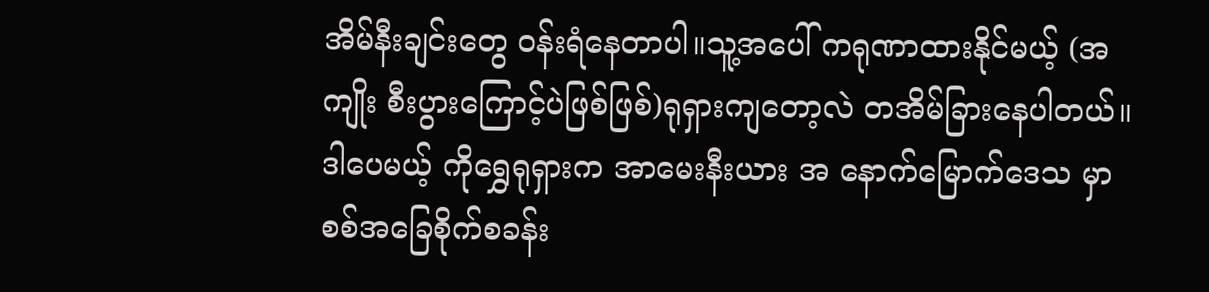အိမ်နီးချင်းတွေ ဝန်းရံနေတာပါ။သူ့အပေါ် ကရုဏာထားနိုင်မယ့် (အကျိုး စီးပွားကြောင့်ပဲဖြစ်ဖြစ်)ရုရှားကျတော့လဲ တအိမ်ခြားနေပါတယ်။ ဒါပေမယ့် ကိုရွှေရုရှားက အာမေးနီးယား အ နောက်မြောက်ဒေသ မှာစစ်အ‌ခြေစိုက်စခန်း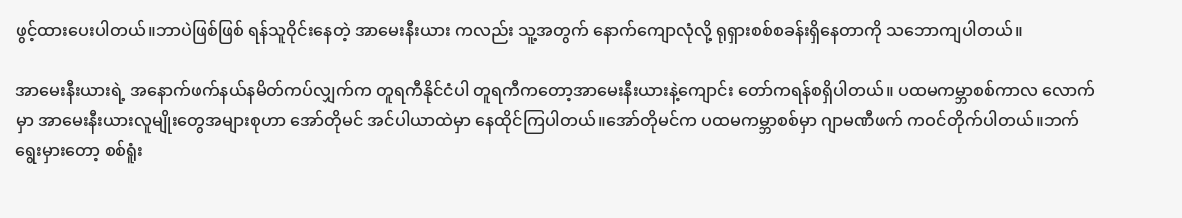ဖွင့်ထား‌ပေးပါတယ်။ဘာပဲဖြစ်ဖြစ် ရန်သူဝိုင်းနေတဲ့ အာမေးနီးယား ကလည်း သူ့အတွက် နောက်ကျောလုံလို့ ရုရှားစစ်စခန်းရှိ‌နေတာကို သဘောကျပါတယ်။

အာမေးနီးယားရဲ့ အနောက်ဖက်နယ်နမိတ်ကပ်လျှက်က တူရကီနိုင်ငံပါ တူရကီကတော့အာမေးနီးယားနဲ့ကျောင်း တော်ကရန်စရှိပါတယ်။ ပထမကမ္ဘာစစ်ကာလ လောက်မှာ အာမေးနီးယားလူမျိုးတွေအများစုဟာ အော်တိုမင် အင်ပါယာထဲမှာ နေထိုင်ကြပါတယ်။အော်တိုမင်က ပထမကမ္ဘာစစ်မှာ ဂျာမဏီဖက် ကဝင်တိုက်ပါတယ်။ဘက် ရွေးမှားတော့ စစ်ရူံး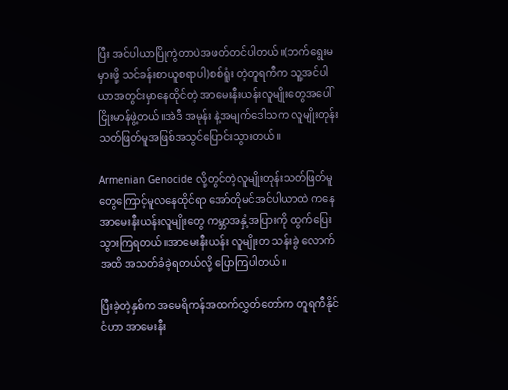ပြီး အင်ပါယာပြိုကွဲတာပဲအဖတ်တင်ပါတယ်။(ဘက်ရွေးမမှားဖို့ သင်ခန်းစာယူစရာပါ)စစ်ရူံး တဲ့တူရကီက သူ့အင်ပါယာအတွင်းမှာနေထိုင်တဲ့ အာမေးနီးယန်းလူမျိုးတွေအပေါ် ငြိုးမာန်ဖွဲ့တယ်။အဲဒီ အမုန်း နဲ့အမျက်‌ဒေါသက လူမျိုးတုန်းသတ်ဖြတ်မူအဖြစ်အသွင်ပြောင်းသွားတယ်။

Armenian Genocide လို့တွင်တဲ့လူမျိုးတုန်းသတ်ဖြတ်မူတွေကြောင့်မူလ‌နေထိုင်ရာ အော်တိုမင်အင်ပါယာထဲ ကနေ အာမေးနီးယန်းလူမျိုးတွေ ကမ္ဘာအနှံ့အပြားကို ထွက်ပြေးသွားကြရတယ်။အာမေးနီးယန်း လူမျိုးတ သန်းခွဲ လောက်အထိ အသတ်ခံခဲ့ရတယ်လို့ ပြောကြပါတယ်။

ပြီးခဲ့တဲ့နှစ်က အမေရိကန်အထက်လွှတ်တော်က တူရကီနိုင်ငံဟာ အာမေးနီး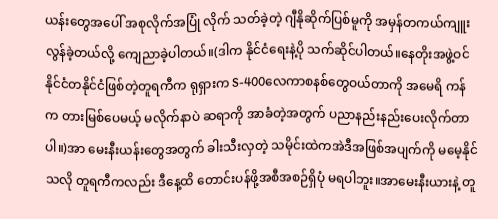ယန်း‌တွေအပေါ် အစုလိုက်အပြုံ လိုက် သတ်ခဲ့တဲ့ ဂျီနိုဆိုက်ပြစ်မူကို အမှန်တကယ်ကျူးလွန်ခဲ့တယ်လို့ ကျေညာခဲ့ပါတယ်။(ဒါက နိုင်ငံရေးနဲ့ပို သက်ဆိုင်ပါတယ်။နေတိုးအဖွဲ့ဝင် နိုင်ငံတနိုင်ငံဖြစ်တဲ့တူရကီက ရုရှားက S-400လေကာစနစ်တွေဝယ်တာကို အမေရိ ကန်က တားမြစ်ပေမယ့် မလိုက်နာပဲ ဆရာကို အာခံတဲ့အတွက် ပညာနည်းနည်းပေးလိုက်တာပါ။)အာ မေးနီးယန်းတွေအတွက် ခါးသီးလှတဲ့ သမိုင်းထဲကအဲဒီအဖြစ်အပျက်ကို မမေ့နိုင်သလို တူရကီကလည်း ဒီနေ့ထိ တောင်းပန်ဖို့အစီအစဉ်ရှိပုံ မရပါဘူး။အာမေးနီးယားနဲ့ တူ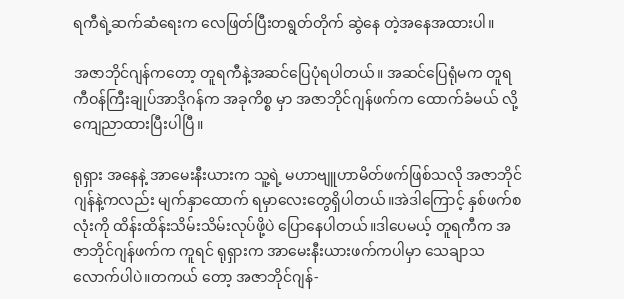ရကီရဲ့ဆက်ဆံရေးက လေဖြတ်ပြီးတရွတ်တိုက် ဆွဲနေ တဲ့အနေအထားပါ။

အဇာဘိုင်ဂျန်ကတော့ တူရကီနဲ့အဆင်ပြေပုံရပါတယ်။ အဆင်ပြေရုံမက တူရကီဝန်ကြီးချုပ်အာဒိုဂန်က အခုကိစ္စ မှာ အဇာဘိုင်ဂျန်ဖက်က ထောက်ခံမယ် လို့ကျေညာထားပြီးပါပြီ။

ရုရှား အနေနဲ့ အာမေးနီးယားက သူ့ရဲ့ မဟာဗျူဟာမိတ်ဖက်ဖြစ်သလို အဇာဘိုင်ဂျန်နဲ့ကလည်း မျက်နှာထောက် ရမှာလေးတွေရှိပါတယ်။အဲဒါကြောင့် နှစ်ဖက်စလုံးကို ထိန်းထိန်းသိမ်းသိမ်းလုပ်ဖို့ပဲ ပြောနေပါတယ်။ဒါပေမယ့် တူရကီက အဇာဘိုင်ဂျန်ဖက်က ကူရင် ရုရှားက အာမေးနီးယားဖက်ကပါမှာ သေချာသလောက်ပါပဲ။တကယ် တော့ အဇာဘိုင်ဂျန်-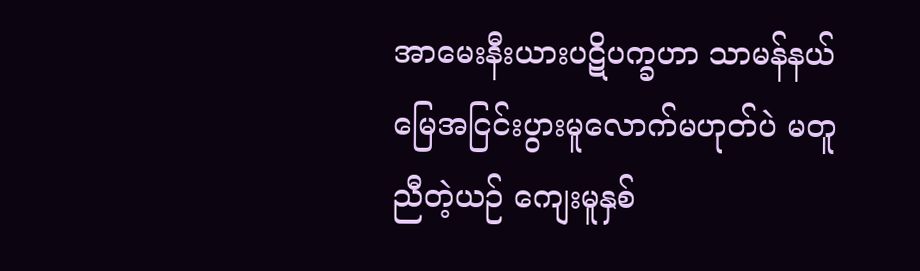အာမေးနီးယားပဋိပက္ခဟာ သာမန်နယ်မြေအငြင်းပွားမူလောက်မဟုတ်ပဲ မတူညီတဲ့ယဉ် ကျေးမူနှစ်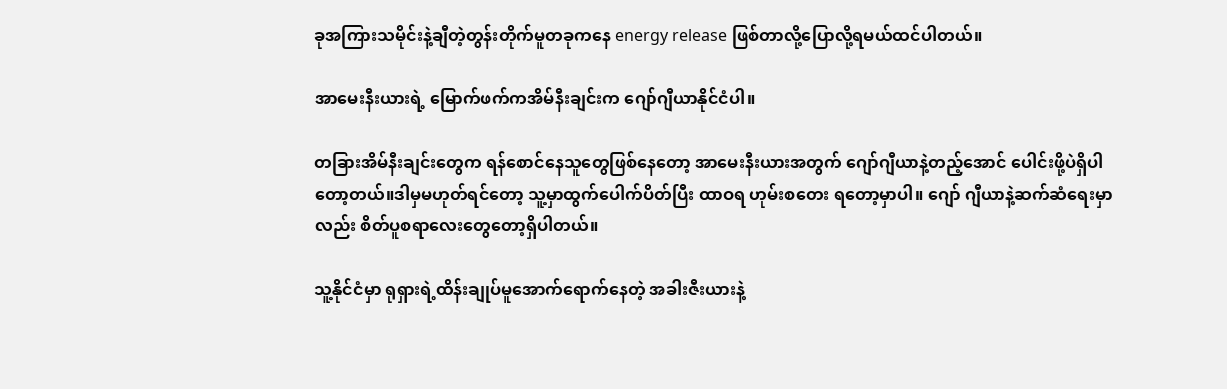ခုအကြားသမိုင်းနဲ့ချီတဲ့တွန်းတိုက်မူတခုကနေ energy release ဖြစ်တာလို့‌ပြောလို့ရမယ်ထင်ပါတယ်။

အာမေးနီးယားရဲ့ မြောက်ဖက်ကအိမ်နီးချင်းက ဂျော်ဂျီယာနိုင်ငံပါ။

တခြားအိမ်နီးချင်းတွေက ရန်စောင်နေသူတွေဖြစ်နေတော့ အာမေးနီးယားအတွက် ဂျော်ဂျီယာနဲ့တည့်အောင် ပေါင်းဖို့ပဲရှိပါတော့တယ်။ဒါမှမဟုတ်ရင်တော့ သူ့မှာထွက်ပေါက်ပိတ်ပြီး ထာဝရ ဟုမ်းစတေး ရတော့မှာပါ။‌ ဂျော် ဂျီယာနဲ့ဆက်ဆံရေးမှာလည်း စိတ်ပူစရာလေးတွေတော့ရှိပါတယ်။

သူ့နိုင်ငံမှာ ရုရှားရဲ့ထိန်းချုပ်မူအောက်ရောက်နေတဲ့ အခါးဇီးယားနဲ့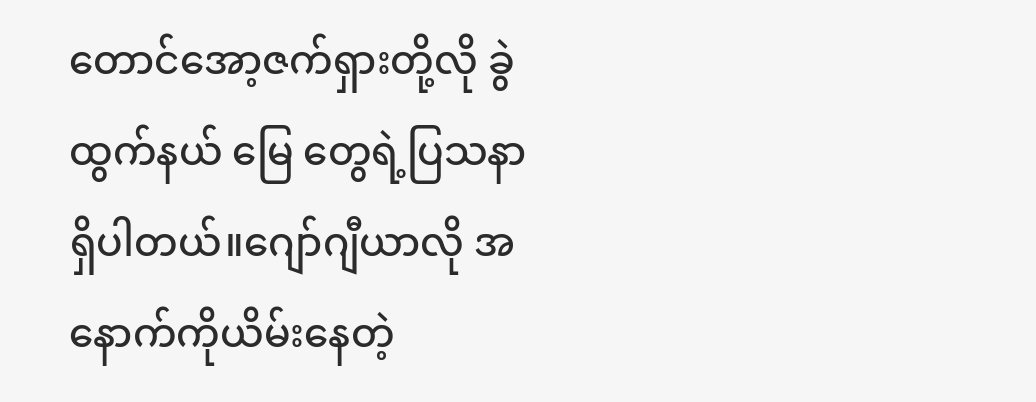တောင်အော့ဇက်ရှားတို့လို ခွဲထွက်နယ် မြေ တွေရဲ့ပြသနာရှိပါတယ်။ဂျော်ဂျီယာလို အနောက်ကိုယိမ်းနေတဲ့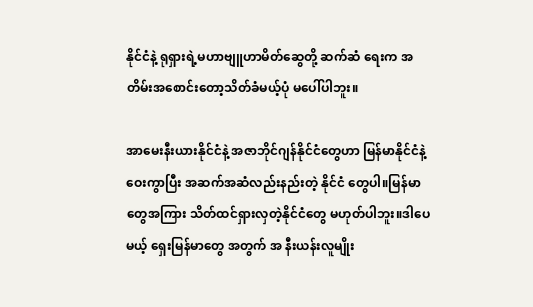နိုင်ငံနဲ့ ရုရှားရဲ့မဟာဗျူဟာမိတ်ဆွေတို့ ဆက်ဆံ ရေးက အတိမ်းအစောင်းတော့သိတ်ခံမယ့်ပုံ မပေါ်ပါဘူး။

အာမေးနီးယားနိုင်ငံနဲ့ အဇာဘိုင်ဂျန်နိုင်ငံတွေဟာ မြန်မာနိုင်ငံနဲ့ ဝေးကွာပြီး အဆက်အဆံလည်းနည်းတဲ့ နိုင်ငံ တွေပါ။မြန်မာတွေအကြား သိတ်ထင်ရှားလှတဲ့နိုင်ငံတွေ မဟုတ်ပါဘူး။ဒါပေမယ့် ရှေးမြန်မာတွေ အတွက် အ နီးယန်းလူမျိုး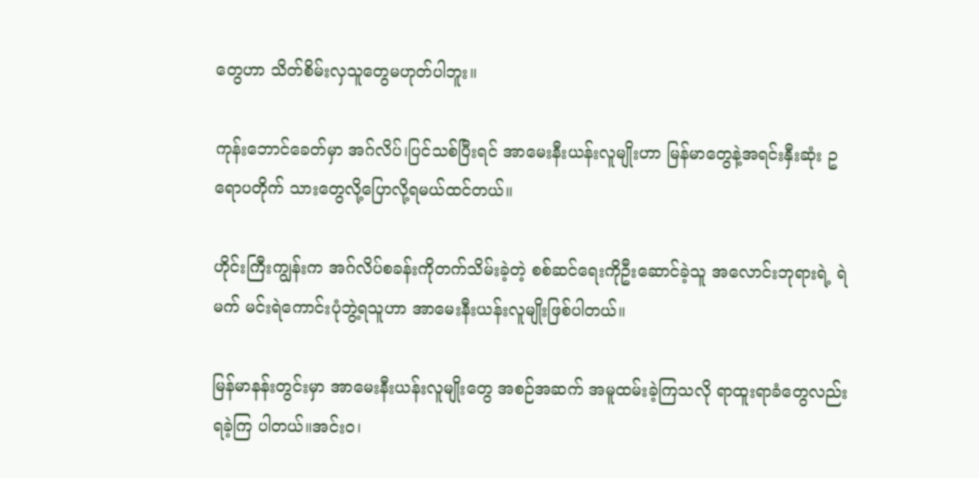တွေဟာ သိတ်စိမ်းလှသူတွေမဟုတ်ပါဘူး။

ကုန်းဘောင်ခေတ်မှာ အဂ်လိပ်၊ပြင်သစ်ပြီးရင် အာမေးနီးယန်းလူမျိုးဟာ မြန်မာတွေနဲ့အရင်းနှီးဆုံး ဥရောပတိုက် သား‌တွေလို့ပြောလို့ရမယ်ထင်တယ်။

ဟိုင်းကြီးကျွန်းက အဂ်လိပ်စခန်းကိုတက်သိမ်းခဲ့တဲ့ စစ်ဆင်ရေးကိုဦးဆောင်ခဲ့သူ အလောင်းဘုရားရဲ့ ရဲမက် မင်းရဲကောင်းပုံဘွဲ့ရသူဟာ အာမေးနီးယန်းလူမျိုးဖြစ်ပါတယ်။

မြန်မာနန်းတွင်းမှာ အာမေးနီးယန်းလူမျိုးတွေ အစဉ်အဆက် အမူထမ်းခဲ့ကြသလို ရာထူးရာခံတွေလည်း ရခဲ့ကြ ပါတယ်။အင်းဝ၊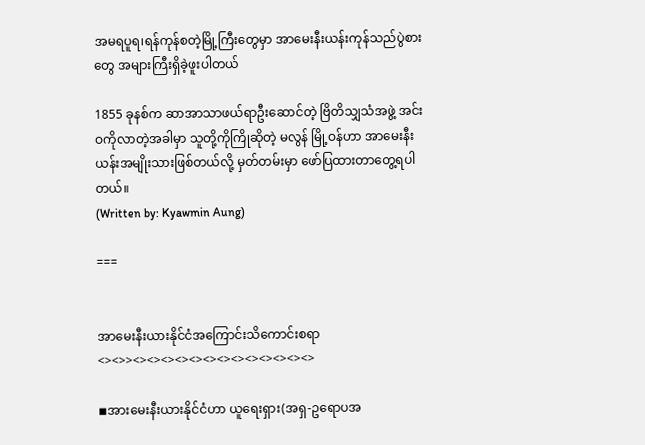အမရပူရ၊ရန်ကုန်စတဲ့မြို့ကြီးတွေမှာ အာမေးနီးယန်းကုန်သည်ပွဲစားတွေ အများကြီးရှိခဲ့ဖူးပါတယ်

1855 ခုနစ်က ဆာအာသာဖယ်ရာဦးဆောင်တဲ့ ဗြိတိသျှသံအဖွဲ့ အင်းဝကိုလာတဲ့အခါမှာ သူတို့ကိုကြိုဆိုတဲ့ မလွန် မြို့ဝန်ဟာ အာမေးနီးယန်းအမျိုးသားဖြစ်တယ်လို့ မှတ်တမ်းမှာ ဖော်ပြထားတာ‌တွေ့ရပါတယ်။
(Written by: Kyawmin Aung)

===


အာမေးနီးယားနိုင်ငံအကြောင်းသိကောင်းစရာ
<><>><><><><><><><><><><><><><>

◾အားမေးနီးယားနိုင်ငံဟာ ယူရေးရှား(အရှ-ဥရောပအ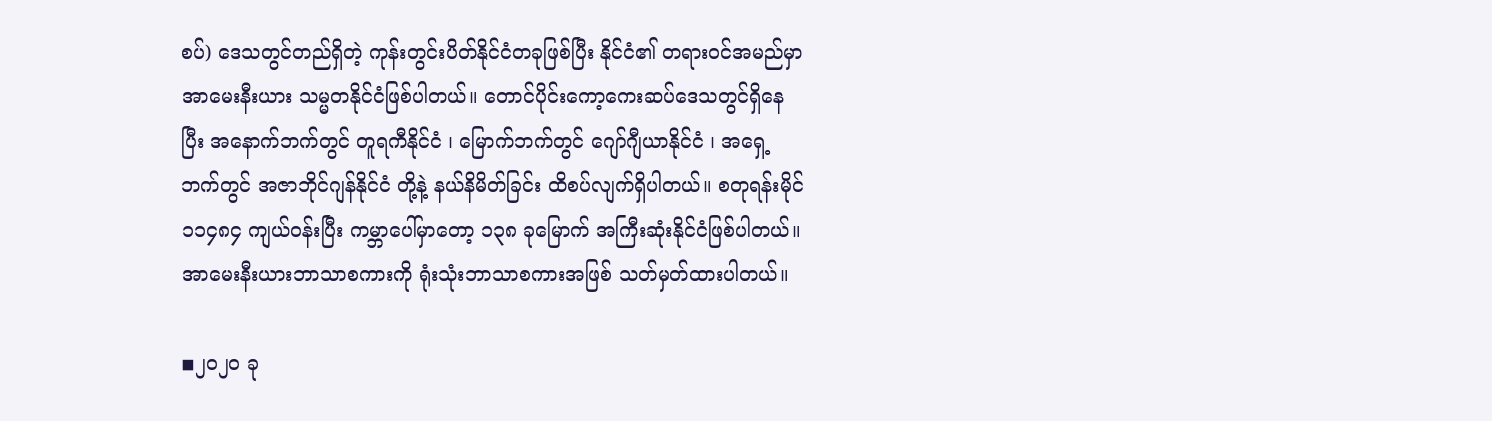စပ်) ဒေသတွင်တည်ရှိတဲ့ ကုန်းတွင်းပိတ်နိုင်ငံတခုဖြစ်ပြီး နိုင်ငံ၏ တရားဝင်အမည်မှာ အာမေးနီးယား သမ္မတနိုင်ငံဖြစ်ပါတယ်။ တောင်ပိုင်းကော့ကေးဆပ်ဒေသတွင်ရှိနေပြီး အနောက်ဘက်တွင် တူရကီနိုင်ငံ ၊ မြောက်ဘက်တွင် ဂျော်ဂျီယာနိုင်ငံ ၊ အရှေ့ဘက်တွင် အဇာဘိုင်ဂျန်နိုင်ငံ တို့နဲ့ နယ်နိမိတ်ခြင်း ထိစပ်လျက်ရှိပါတယ်။ စတုရန်းမိုင် ၁၁၄၈၄ ကျယ်ဝန်းပြီး ကမ္ဘာပေါ်မှာတော့ ၁၃၈ ခုမြောက် အကြီးဆုံးနိုင်ငံဖြစ်ပါတယ်။ အာမေးနီးယားဘာသာစကားကို ရုံးသုံးဘာသာစကားအဖြစ် သတ်မှတ်ထားပါတယ်။

◾၂၀၂၀ ခု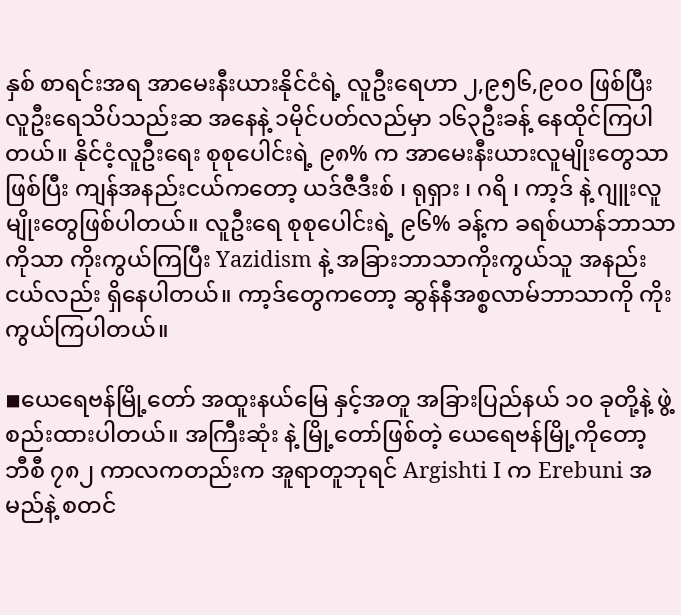နှစ် စာရင်းအရ အာမေးနီးယားနိုင်ငံရဲ့ လူဦးရေဟာ ၂,၉၅၆,၉၀၀ ဖြစ်ပြီး လူဦးရေသိပ်သည်းဆ အနေနဲ့ ၁မိုင်ပတ်လည်မှာ ၁၆၃ဦးခန့် နေထိုင်ကြပါတယ်။ နိုင်ငံ့လူဦးရေး စုစုပေါင်းရဲ့ ၉၈% က အာမေးနီးယားလူမျိုးတွေသာဖြစ်ပြီး ကျန်အနည်းငယ်ကတော့ ယဒ်ဇီဒီးစ် ၊ ရုရှား ၊ ဂရိ ၊ ကာ့ဒ် နဲ့ ဂျူးလူမျိုးတွေဖြစ်ပါတယ်။ လူဦးရေ စုစုပေါင်းရဲ့ ၉၆% ခန့်က ခရစ်ယာန်ဘာသာကိုသာ ကိုးကွယ်ကြပြီး Yazidism နဲ့ အခြားဘာသာကိုးကွယ်သူ အနည်းငယ်လည်း ရှိနေပါတယ်။ ကာ့ဒ်တွေကတော့ ဆွန်နီအစ္စလာမ်ဘာသာကို ကိုးကွယ်ကြပါတယ်။

◾ယေရေဗန်မြို့တော် အထူးနယ်မြေ နှင့်အတူ အခြားပြည်နယ် ၁၀ ခုတို့နဲ့ ဖွဲ့စည်းထားပါတယ်။ အကြီးဆုံး နဲ့ မြို့တော်ဖြစ်တဲ့ ယေရေဗန်မြို့ကိုတော့ ဘီစီ ၇၈၂ ကာလကတည်းက အူရာတူဘုရင် Argishti I က Erebuni အမည်နဲ့ စတင်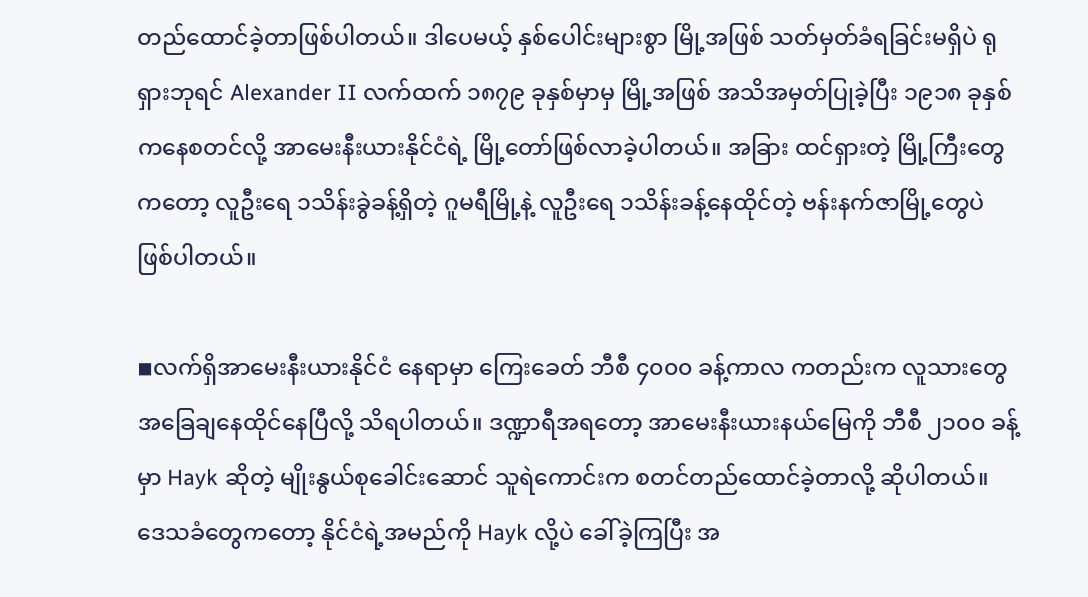တည်ထောင်ခဲ့တာဖြစ်ပါတယ်။ ဒါပေမယ့် နှစ်ပေါင်းများစွာ မြို့အဖြစ် သတ်မှတ်ခံရခြင်းမရှိပဲ ရုရှားဘုရင် Alexander II လက်ထက် ၁၈၇၉ ခုနှစ်မှာမှ မြို့အဖြစ် အသိအမှတ်ပြုခဲ့ပြီး ၁၉၁၈ ခုနှစ်ကနေစတင်လို့ အာမေးနီးယားနိုင်ငံရဲ့ မြို့တော်ဖြစ်လာခဲ့ပါတယ်။ အခြား ထင်ရှားတဲ့ မြို့ကြီးတွေကတော့ လူဦးရေ ၁သိန်းခွဲခန့်ရှိတဲ့ ဂူမရီမြို့နဲ့ လူဦးရေ ၁သိန်းခန့်နေထိုင်တဲ့ ဗန်းနက်ဇာမြို့တွေပဲ ဖြစ်ပါတယ်။

◾လက်ရှိအာမေးနီးယားနိုင်ငံ နေရာမှာ ကြေးခေတ် ဘီစီ ၄၀၀၀ ခန့်ကာလ ကတည်းက လူသားတွေ အခြေချနေထိုင်နေပြီလို့ သိရပါတယ်။ ဒဏ္ဍာရီအရတော့ အာမေးနီးယားနယ်မြေကို ဘီစီ ၂၁၀၀ ခန့်မှာ Hayk ဆိုတဲ့ မျိုးနွယ်စုခေါင်းဆောင် သူရဲကောင်းက စတင်တည်ထောင်ခဲ့တာလို့ ဆိုပါတယ်။ ဒေသခံတွေကတော့ နိုင်ငံရဲ့အမည်ကို Hayk လို့ပဲ ခေါ်ခဲ့ကြပြီး အ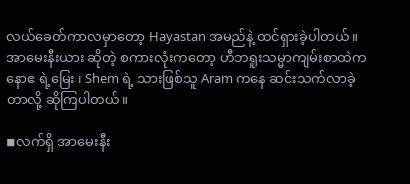လယ်ခေတ်ကာလမှာတော့ Hayastan အမည်နဲ့ ထင်ရှားခဲ့ပါတယ်။ အာမေးနီးယား ဆိုတဲ့ စကားလုံးကတော့ ဟီဘရူးသမ္မာကျမ်းစာထဲက နောဧ ရဲ့မြေး ၊ Shem ရဲ့ သားဖြစ်သူ Aram ကနေ ဆင်းသက်လာခဲ့တာလို့ ဆိုကြပါတယ်။

◾လက်ရှိ အာမေးနီး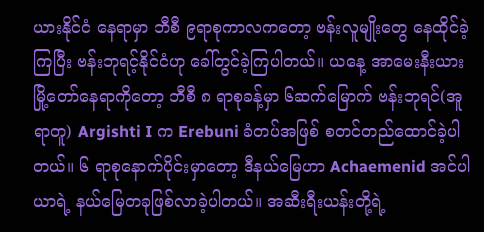ယားနိုင်ငံ နေရာမှာ ဘီစီ ၉ရာစုကာလကတော့ ဗန်းလူမျိုးတွေ နေထိုင်ခဲ့ကြပြီး ဗန်းဘုရင့်နိုင်ငံဟု ခေါ်တွင်ခဲ့ကြပါတယ်။ ယနေ့ အာမေးနီးယားမြို့တော်နေရာကိုတော့ ဘီစီ ၈ ရာစုခန့်မှာ ၆ဆက်မြောက် ဗန်းဘုရင်(အူရာတူ) Argishti I က Erebuni ခံတပ်အဖြစ် စတင်တည်ထောင်ခဲ့ပါတယ်။ ၆ ရာစုနောက်ပိုင်းမှာတော့ ဒီနယ်မြေဟာ Achaemenid အင်ပါယာရဲ့ နယ်မြေတခုဖြစ်လာခဲ့ပါတယ်။ အဆီးရီးယန်းတို့ရဲ့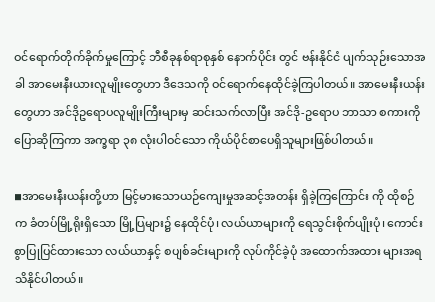ဝင်ရောက်တိုက်ခိုက်မှုကြောင့် ဘီစီခုနစ်ရာစုနှစ် နောက်ပိုင်း တွင် ဗန်းနိုင်ငံ ပျက်သုဉ်းသောအခါ အာမေးနီးယားလူမျိုးတွေဟာ ဒီဒေသကို ဝင်ရောက်နေထိုင်ခဲ့ကြပါတယ်။ အာမေးနီးယန်းတွေဟာ အင်ဒိုဥရောပလူမျိုးကြီးများမှ ဆင်းသက်လာပြီး အင်ဒို-ဥရောပ ဘာသာ စကားကို ပြောဆိုကြကာ အက္ခရာ ၃၈ လုံးပါဝင်သော ကိုယ်ပိုင်စာပေရှိသူများဖြစ်ပါတယ်။

◾အာမေးနီးယန်းတို့ဟာ မြင့်မားသောယဉ်ကျေးမှုအဆင့်အတန်း ရှိခဲ့ကြကြောင်း ကို ထိုစဉ်က ခံတပ်မြို့ရိုးရှိသော မြို့ပြများ၌ နေထိုင်ပုံ၊ လယ်ယာများကို ရေသွင်းစိုက်ပျိုးပုံ၊ ကောင်းစွာပြုပြင်ထားသော လယ်ယာနှင့် စပျစ်ခင်းများကို လုပ်ကိုင်ခဲ့ပုံ အထောက်အထား များအရ သိနိုင်ပါတယ်။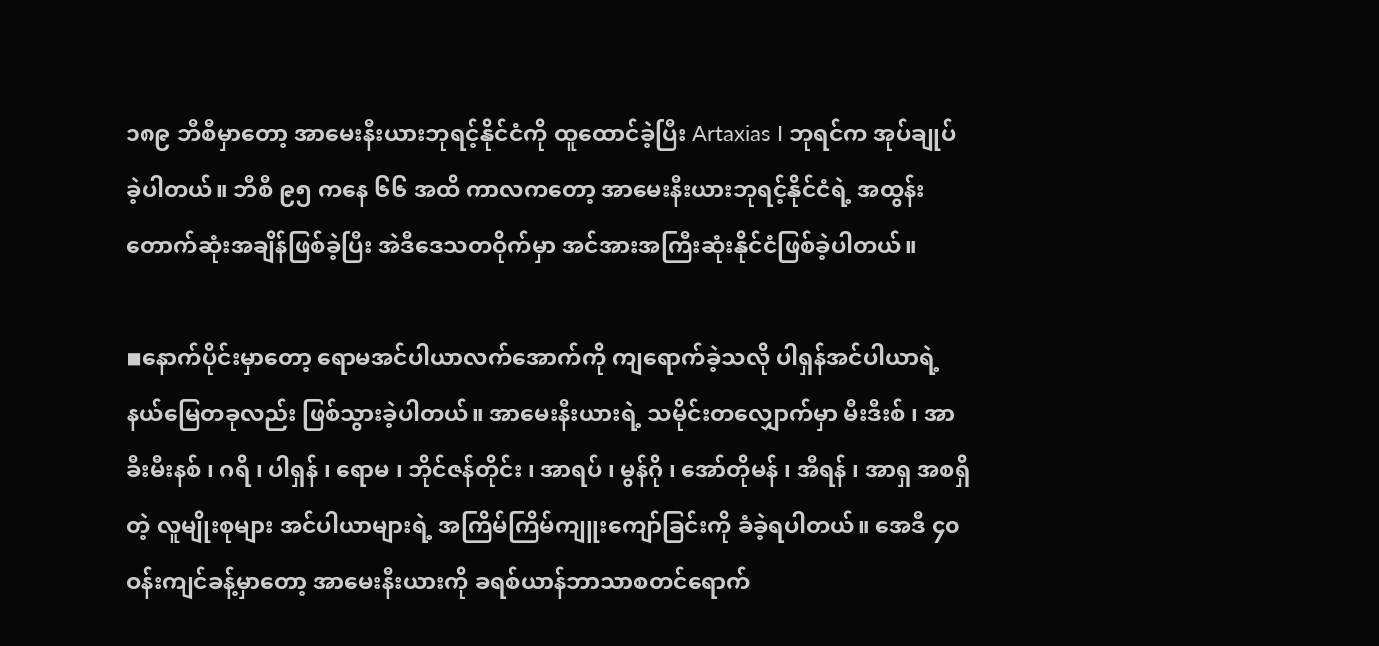၁၈၉ ဘီစီမှာတော့ အာမေးနီးယားဘုရင့်နိုင်ငံကို ထူထောင်ခဲ့ပြီး Artaxias I ဘုရင်က အုပ်ချုပ်ခဲ့ပါတယ်။ ဘီစီ ၉၅ ကနေ ၆၆ အထိ ကာလကတော့ အာမေးနီးယားဘုရင့်နိုင်ငံရဲ့ အထွန်းတောက်ဆုံးအချိန်ဖြစ်ခဲ့ပြီး အဲဒီဒေသတဝိုက်မှာ အင်အားအကြီးဆုံးနိုင်ငံဖြစ်ခဲ့ပါတယ်။

◾နောက်ပိုင်းမှာတော့ ရောမအင်ပါယာလက်အောက်ကို ကျရောက်ခဲ့သလို ပါရှန်အင်ပါယာရဲ့နယ်မြေတခုလည်း ဖြစ်သွားခဲ့ပါတယ်။ အာမေးနီးယားရဲ့ သမိုင်းတလျှောက်မှာ မီးဒီးစ် ၊ အာခီးမီးနစ် ၊ ဂရိ ၊ ပါရှန် ၊ ရောမ ၊ ဘိုင်ဇန်တိုင်း ၊ အာရပ် ၊ မွန်ဂို ၊ အော်တိုမန် ၊ အီရန် ၊ အာရှ အစရှိတဲ့ လူမျိုးစုများ အင်ပါယာများရဲ့ အကြိမ်ကြိမ်ကျူးကျော်ခြင်းကို ခံခဲ့ရပါတယ်။ အေဒီ ၄၀ ဝန်းကျင်ခန့်မှာတော့ အာမေးနီးယားကို ခရစ်ယာန်ဘာသာစတင်ရောက်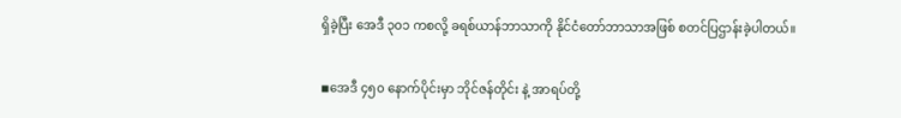ရှိခဲ့ပြီး အေဒီ ၃၀၁ ကစလို့ ခရစ်ယာန်ဘာသာကို နိုင်ငံတော်ဘာသာအဖြစ် စတင်ပြဌာန်းခဲ့ပါတယ်။

◾အေဒီ ၄၅၀ နောက်ပိုင်းမှာ ဘိုင်ဇန်တိုင်း နဲ့ အာရပ်တို့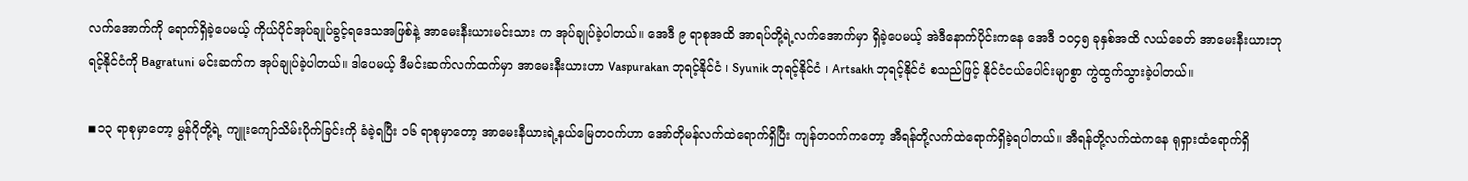လက်အောက်ကို ရောက်ရှိခဲ့ပေမယ့် ကိုယ်ပိုင်အုပ်ချုပ်ခွင့်ရဒေသအဖြစ်နဲ့ အာမေးနီးယားမင်းသား က အုပ်ချုပ်ခဲ့ပါတယ်။ အေဒီ ၉ ရာစုအထိ အာရပ်တို့ရဲ့လက်အောက်မှာ ရှိခဲ့ပေမယ့် အဲဒီနောက်ပိုင်းကနေ အေဒီ ၁၀၄၅ ခုနှစ်အထိ လယ်ခေတ် အာမေးနီးယားဘုရင့်နိုင်ငံကို Bagratuni မင်းဆက်က အုပ်ချုပ်ခဲ့ပါတယ်။ ဒါပေမယ့် ဒီမင်းဆက်လက်ထက်မှာ အာမေးနီးယားဟာ Vaspurakan ဘုရင့်နိုင်ငံ ၊ Syunik ဘုရင့်နိုင်ငံ ၊ Artsakh ဘုရင့်နိုင်ငံ စသည်ဖြင့် နိုင်ငံငယ်ပေါင်းမျာစွာ ကွဲထွက်သွားခဲ့ပါတယ်။

◾၁၃ ရာစုမှာတော့ မွန်ဂိုတို့ရဲ့ ကျူးကျော်သိမ်းပိုက်ခြင်းကို ခံခဲ့ရပြီး ၁၆ ရာစုမှာတော့ အာမေးနီယားရဲ့နယ်မြေတဝက်ဟာ အော်တိုမန်လက်ထဲရောက်ရှိပြီး ကျန်တဝက်ကတော့ အီရန်တို့လက်ထဲရောက်ရှိခဲ့ရပါတယ်။ အီရန်တို့လက်ထဲကနေ ရုရှားထံရောက်ရှိ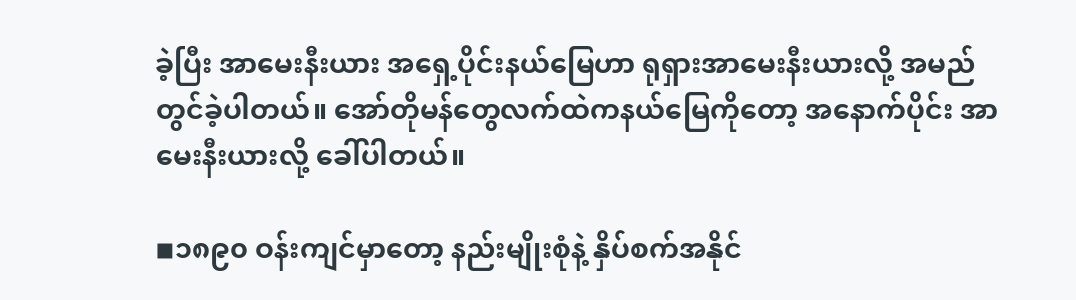ခဲ့ပြီး အာမေးနီးယား အရှေ့ပိုင်းနယ်မြေဟာ ရုရှားအာမေးနီးယားလို့ အမည်တွင်ခဲ့ပါတယ်။ အော်တိုမန်တွေလက်ထဲကနယ်မြေကိုတော့ အနောက်ပိုင်း အာမေးနီးယားလို့ ခေါ်ပါတယ်။

◾၁၈၉၀ ဝန်းကျင်မှာတော့ နည်းမျိုးစုံနဲ့ နှိပ်စက်အနိုင်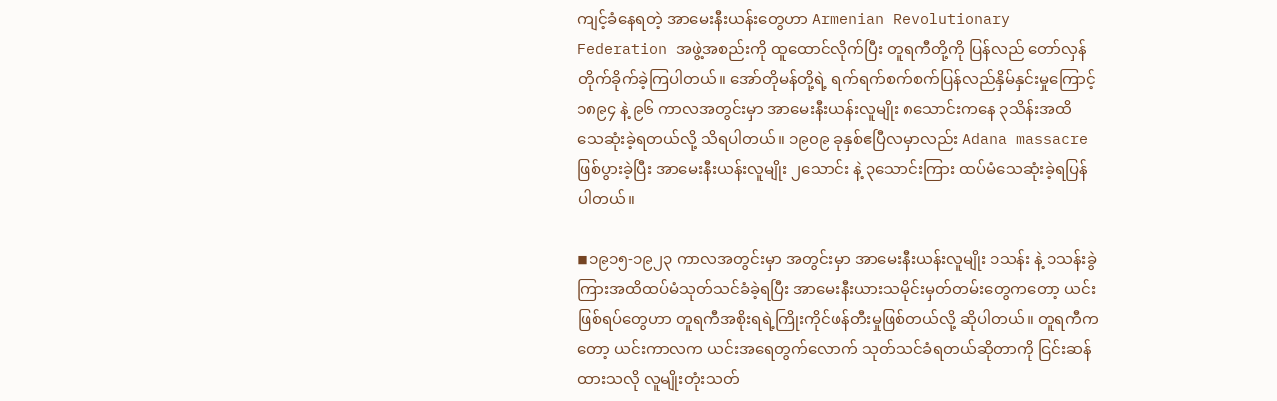ကျင့်ခံနေရတဲ့ အာမေးနီးယန်းတွေဟာ Armenian Revolutionary Federation အဖွဲ့အစည်းကို ထူထောင်လိုက်ပြီး တူရကီတို့ကို ပြန်လည် တော်လှန်တိုက်ခိုက်ခဲ့ကြပါတယ်။ အော်တိုမန်တို့ရဲ့ ရက်ရက်စက်စက်ပြန်လည်နှိမ်နှင်းမှုကြောင့် ၁၈၉၄ နဲ့ ၉၆ ကာလအတွင်းမှာ အာမေးနီးယန်းလူမျိုး ၈သောင်းကနေ ၃သိန်းအထိ သေဆုံးခဲ့ရတယ်လို့ သိရပါတယ်။ ၁၉၀၉ ခုနှစ်ဧပြီလမှာလည်း Adana massacre ဖြစ်ပွားခဲ့ပြီး အာမေးနီးယန်းလူမျိုး ၂သောင်း နဲ့ ၃သောင်းကြား ထပ်မံသေဆုံးခဲ့ရပြန်ပါတယ်။

◾၁၉၁၅-၁၉၂၃ ကာလအတွင်းမှာ အတွင်းမှာ အာမေးနီးယန်းလူမျိုး ၁သန်း နဲ့ ၁သန်းခွဲကြားအထိထပ်မံသုတ်သင်ခံခဲ့ရပြီး အာမေးနီးယားသမိုင်းမှတ်တမ်းတွေကတော့ ယင်းဖြစ်ရပ်တွေဟာ တူရကီအစိုးရရဲ့ကြိုးကိုင်ဖန်တီးမှုဖြစ်တယ်လို့ ဆိုပါတယ်။ တူရကီကတော့ ယင်းကာလက ယင်းအရေတွက်လောက် သုတ်သင်ခံရတယ်ဆိုတာကို ငြင်းဆန်ထားသလို လူမျိုးတုံးသတ်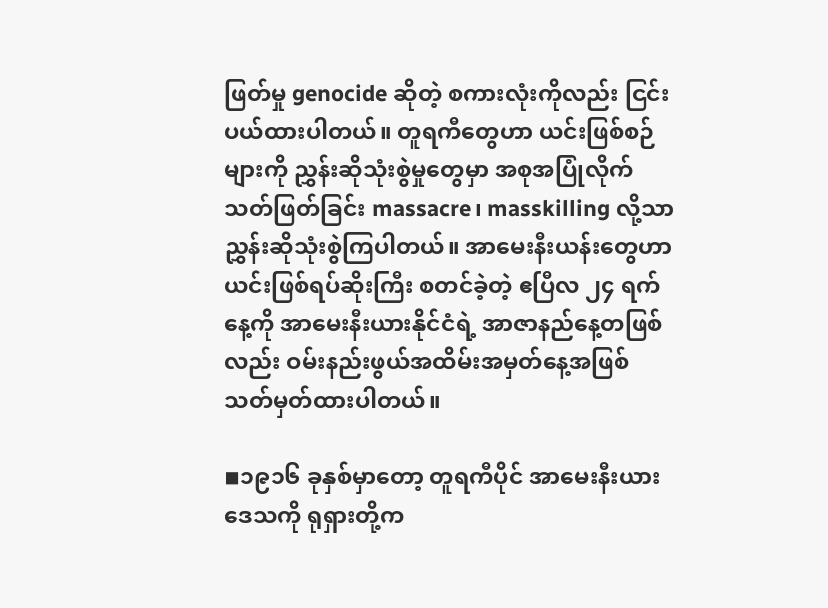ဖြတ်မှု genocide ဆိုတဲ့ စကားလုံးကိုလည်း ငြင်းပယ်ထားပါတယ်။ တူရကီတွေဟာ ယင်းဖြစ်စဉ်များကို ညွှန်းဆိုသုံးစွဲမှုတွေမှာ အစုအပြုံလိုက်သတ်ဖြတ်ခြင်း massacre၊ masskilling လို့သာ ညွှန်းဆိုသုံးစွဲကြပါတယ်။ အာမေးနီးယန်းတွေဟာ ယင်းဖြစ်ရပ်ဆိုးကြီး စတင်ခဲ့တဲ့ ဧပြီလ ၂၄ ရက်နေ့ကို အာမေးနီးယားနိုင်ငံရဲ့ အာဇာနည်နေ့တဖြစ်လည်း ဝမ်းနည်းဖွယ်အထိမ်းအမှတ်နေ့အဖြစ် သတ်မှတ်ထားပါတယ်။

◾၁၉၁၆ ခုနှစ်မှာတော့ တူရကီပိုင် အာမေးနီးယားဒေသကို ရုရှားတို့က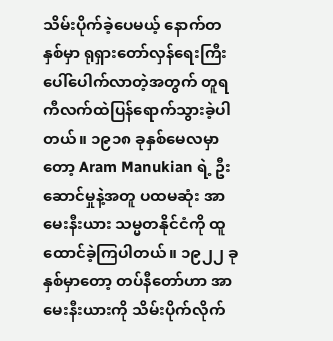သိမ်းပိုက်ခဲ့ပေမယ့် နောက်တနှစ်မှာ ရုရှားတော်လှန်ရေးကြီးပေါ်ပေါက်လာတဲ့အတွက် တူရကီလက်ထဲပြန်ရောက်သွားခဲ့ပါတယ်။ ၁၉၁၈ ခုနှစ်မေလမှာတော့ Aram Manukian ရဲ့ ဦးဆောင်မှုနဲ့အတူ ပထမဆုံး အာမေးနီးယား သမ္မတနိုင်ငံကို ထူထောင်ခဲ့ကြပါတယ်။ ၁၉၂၂ ခုနှစ်မှာတော့ တပ်နီတော်ဟာ အာမေးနီးယားကို သိမ်းပိုက်လိုက်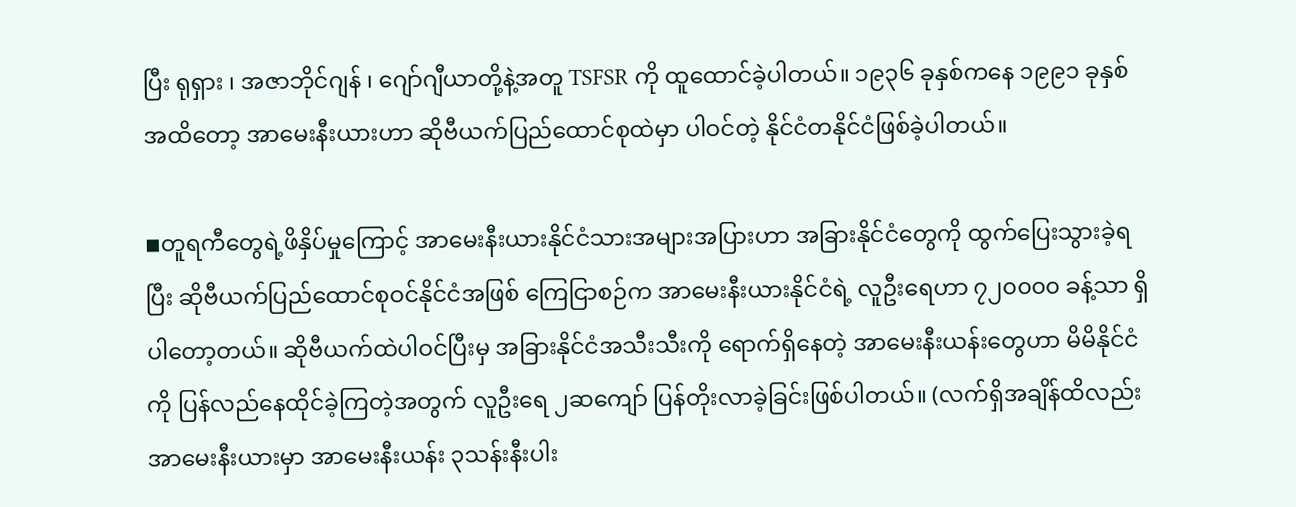ပြီး ရုရှား ၊ အဇာဘိုင်ဂျန် ၊ ဂျော်ဂျီယာတို့နဲ့အတူ TSFSR ကို ထူထောင်ခဲ့ပါတယ်။ ၁၉၃၆ ခုနှစ်ကနေ ၁၉၉၁ ခုနှစ်အထိတော့ အာမေးနီးယားဟာ ဆိုဗီယက်ပြည်ထောင်စုထဲမှာ ပါဝင်တဲ့ နိုင်ငံတနိုင်ငံဖြစ်ခဲ့ပါတယ်။

◾တူရကီတွေရဲ့ဖိနှိပ်မှုကြောင့် အာမေးနီးယားနိုင်ငံသားအများအပြားဟာ အခြားနိုင်ငံတွေကို ထွက်ပြေးသွားခဲ့ရပြီး ဆိုဗီယက်ပြည်ထောင်စုဝင်နိုင်ငံအဖြစ် ကြေငြာစဉ်က အာမေးနီးယားနိုင်ငံရဲ့ လူဦးရေဟာ ၇၂၀၀၀၀ ခန့်သာ ရှိပါတော့တယ်။ ဆိုဗီယက်ထဲပါဝင်ပြီးမှ အခြားနိုင်ငံအသီးသီးကို ရောက်ရှိနေတဲ့ အာမေးနီးယန်းတွေဟာ မိမိနိုင်ငံကို ပြန်လည်နေထိုင်ခဲ့ကြတဲ့အတွက် လူဦးရေ ၂ဆကျော် ပြန်တိုးလာခဲ့ခြင်းဖြစ်ပါတယ်။ (လက်ရှိအချိန်ထိလည်း အာမေးနီးယားမှာ အာမေးနီးယန်း ၃သန်းနီးပါး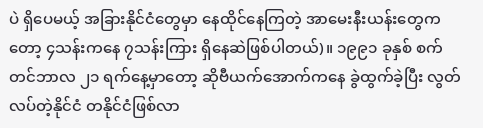ပဲ ရှိပေမယ့် အခြားနိုင်ငံတွေမှာ နေထိုင်နေကြတဲ့ အာမေးနီးယန်းတွေကတော့ ၄သန်းကနေ ၇သန်းကြား ရှိနေဆဲဖြစ်ပါတယ်)။ ၁၉၉၁ ခုနှစ် စက်တင်ဘာလ ၂၁ ရက်နေ့မှာတော့ ဆိုဗီယက်အောက်ကနေ ခွဲထွက်ခဲ့ပြီး လွတ်လပ်တဲ့နိုင်ငံ တနိုင်ငံဖြစ်လာ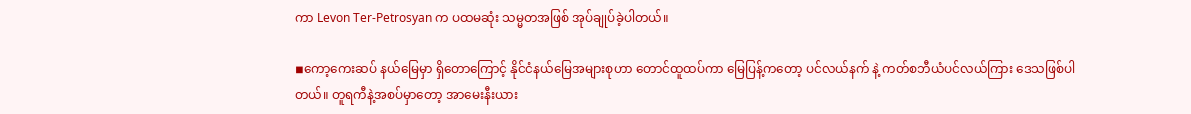ကာ Levon Ter-Petrosyan က ပထမဆုံး သမ္မတအဖြစ် အုပ်ချုပ်ခဲ့ပါတယ်။

◾ကော့ကေးဆပ် နယ်မြေမှာ ရှိတောကြောင့် နိုင်ငံနယ်မြေအများစုဟာ တောင်ထူထပ်ကာ မြေပြန့်ကတော့ ပင်လယ်နက် နဲ့ ကတ်စဘီယံပင်လယ်ကြား ဒေသဖြစ်ပါတယ်။ တူရကီနဲ့အစပ်မှာတော့ အာမေးနီးယား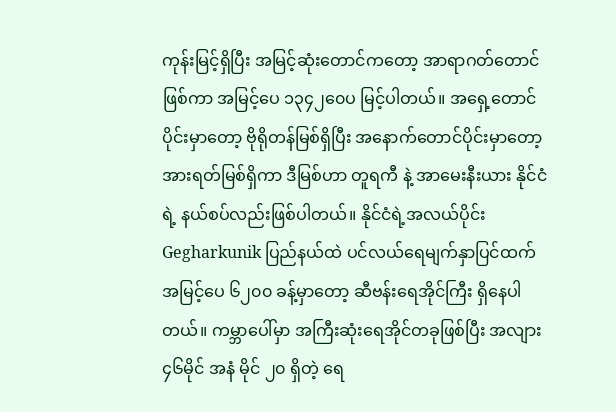ကုန်းမြင့်ရှိပြီး အမြင့်ဆုံးတောင်ကတော့ အာရာဂတ်တောင်ဖြစ်ကာ အမြင့်ပေ ၁၃၄၂၀ေပ မြင့်ပါတယ်။ အရှေ့တောင်ပိုင်းမှာတော့ ဗိုရိုတန်မြစ်ရှိပြီး အနောက်တောင်ပိုင်းမှာတော့ အားရတ်မြစ်ရှိကာ ဒီမြစ်ဟာ တူရကီ နဲ့ အာမေးနီးယား နိုင်ငံရဲ့ နယ်စပ်လည်းဖြစ်ပါတယ်။ နိုင်ငံရဲ့အလယ်ပိုင်း Gegharkunik ပြည်နယ်ထဲ ပင်လယ်ရေမျက်နှာပြင်ထက် အမြင့်ပေ ၆၂၀၀ ခန့်မှာတော့ ဆီဗန်းရေအိုင်ကြီး ရှိနေပါတယ်။ ကမ္ဘာပေါ်မှာ အကြီးဆုံးရေအိုင်တခုဖြစ်ပြီး အလျား ၄၆မိုင် အနံ မိုင် ၂၀ ရှိတဲ့ ရေ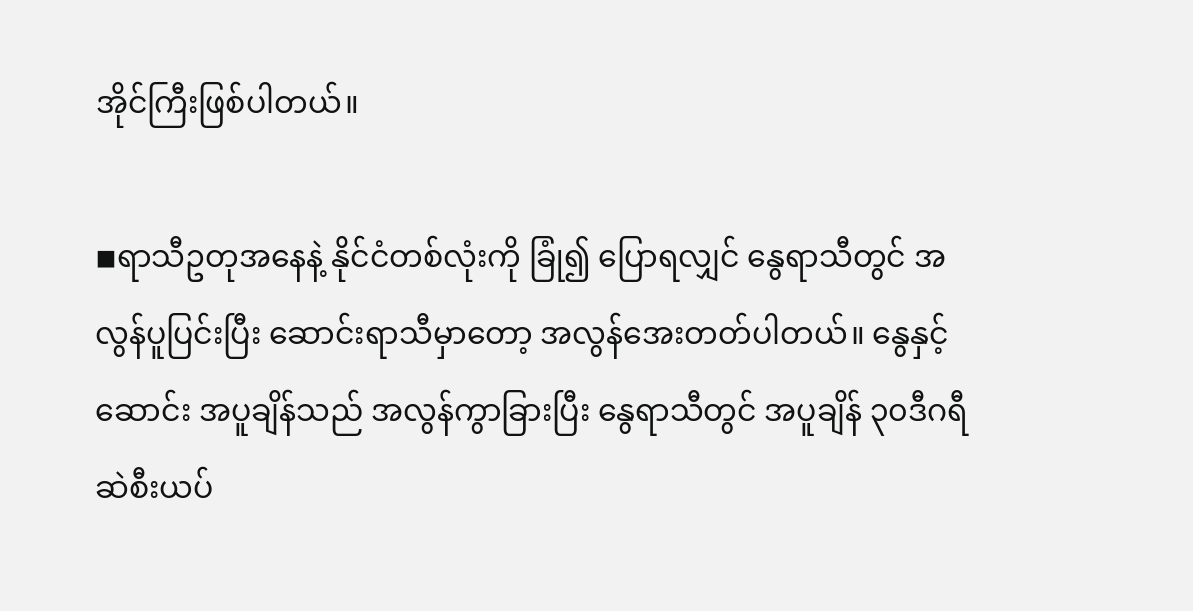အိုင်ကြီးဖြစ်ပါတယ်။

◾ရာသီဥတုအနေနဲ့ နိုင်ငံတစ်လုံးကို ခြုံ၍ ပြောရလျှင် နွေရာသီတွင် အလွန်ပူပြင်းပြီး ဆောင်းရာသီမှာတော့ အလွန်အေးတတ်ပါတယ်။ နွေနှင့်ဆောင်း အပူချိန်သည် အလွန်ကွာခြားပြီး နွေရာသီတွင် အပူချိန် ၃၀ဒီဂရီ ဆဲစီးယပ်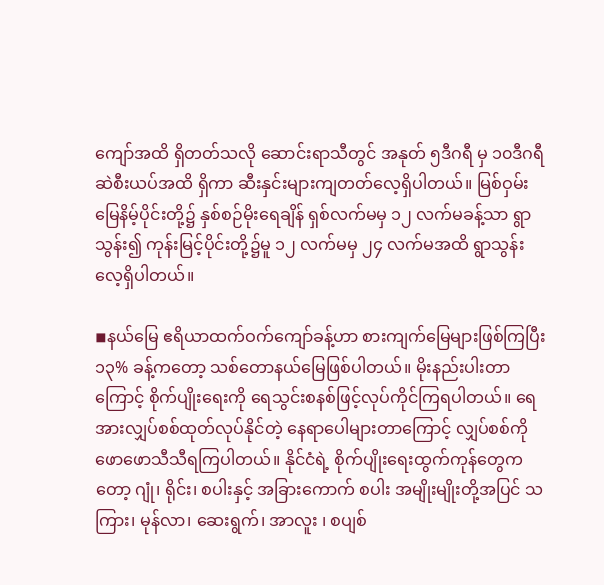ကျော်အထိ ရှိတတ်သလို ဆောင်းရာသီတွင် အနုတ် ၅ဒီဂရီ မှ ၁၀ဒီဂရီ ဆဲစီးယပ်အထိ ရှိကာ ဆီးနှင်းများကျတတ်လေ့ရှိပါတယ်။ မြစ်ဝှမ်းမြေနိမ့်ပိုင်းတို့၌ နှစ်စဉ်မိုးရေချိန် ရှစ်လက်မမှ ၁၂ လက်မခန့်သာ ရွာသွန်း၍ ကုန်းမြင့်ပိုင်းတို့၌မူ ၁၂ လက်မမှ ၂၄ လက်မအထိ ရွာသွန်းလေ့ရှိပါတယ်။

◾နယ်မြေ ဧရိယာထက်ဝက်ကျော်ခန့်ဟာ စားကျက်မြေများဖြစ်ကြပြီး ၁၃% ခန့်ကတော့ သစ်တောနယ်မြေဖြစ်ပါတယ်။ မိုးနည်းပါးတာကြောင့် စိုက်ပျိုးရေးကို ရေသွင်းစနစ်ဖြင့်လုပ်ကိုင်ကြရပါတယ်။ ရေအားလျှပ်စစ်ထုတ်လုပ်နိုင်တဲ့ နေရာပေါများတာကြောင့် လျှပ်စစ်ကို ဖောဖောသီသီရကြပါတယ်။ နိုင်ငံရဲ့ စိုက်ပျိုးရေးထွက်ကုန်တွေကတော့ ဂျုံ၊ ရိုင်း၊ စပါးနှင့် အခြားကောက် စပါး အမျိုးမျိုးတို့အပြင် သကြား၊ မုန်လာ၊ ဆေးရွက်၊ အာလူး ၊ စပျစ်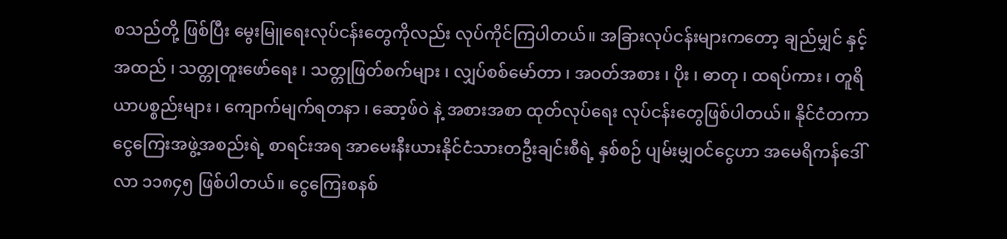စသည်တို့ ဖြစ်ပြီး မွေးမြူရေးလုပ်ငန်းတွေကိုလည်း လုပ်ကိုင်ကြပါတယ်။ အခြားလုပ်ငန်းများကတော့ ချည်မျှင် နှင့် အထည် ၊ သတ္တုတူးဖော်ရေး ၊ သတ္တုဖြတ်စက်များ ၊ လျှပ်စစ်မော်တာ ၊ အဝတ်အစား ၊ ပိုး ၊ ဓာတု ၊ ထရပ်ကား ၊ တူရိယာပစ္စည်းများ ၊ ကျောက်မျက်ရတနာ ၊ ဆော့ဖ်ဝဲ နဲ့ အစားအစာ ထုတ်လုပ်ရေး လုပ်ငန်းတွေဖြစ်ပါတယ်။ နိုင်ငံတကာ ငွေကြေးအဖွဲ့အစည်းရဲ့ စာရင်းအရ အာမေးနီးယားနိုင်ငံသားတဦးချင်းစီရဲ့ နှစ်စဉ် ပျမ်းမျှဝင်ငွေဟာ အမေရိကန်ဒေါ်လာ ၁၁၈၄၅ ဖြစ်ပါတယ်။ ငွေကြေးစနစ်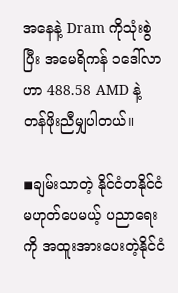အနေနဲ့ Dram ကိုသုံးစွဲပြီး အမေရိကန် ၁ဒေါ်လာဟာ 488.58 AMD နဲ့ တန်ဖိုးညီမျှပါတယ်။

◾ချမ်းသာတဲ့ နိုင်ငံတနိုင်ငံ မဟုတ်ပေမယ့် ပညာရေးကို အထူးအားပေးတဲ့နိုင်ငံ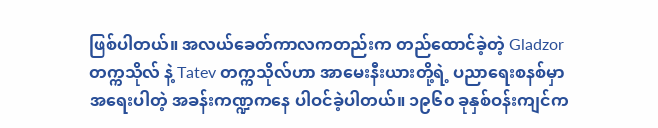ဖြစ်ပါတယ်။ အလယ်ခေတ်ကာလကတည်းက တည်ထောင်ခဲ့တဲ့ Gladzor တက္ကသိုလ် နဲ့ Tatev တက္ကသိုလ်ဟာ အာမေးနီးယားတို့ရဲ့ ပညာရေးစနစ်မှာ အရေးပါတဲ့ အခန်းကဏ္ဍကနေ ပါဝင်ခဲ့ပါတယ်။ ၁၉၆၀ ခုနှစ်ဝန်းကျင်က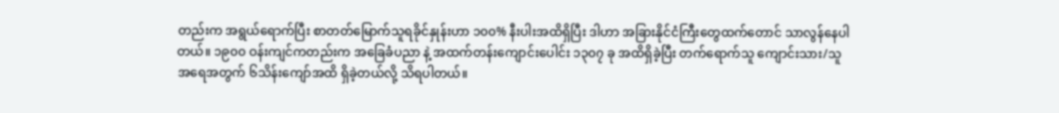တည်းက အရွယ်ရောက်ပြီး စာတတ်မြောက်သူရခိုင်နှုန်းဟာ ၁၀၀% နီးပါးအထိရှိပြီး ဒါဟာ အခြားနိုင်ငံကြီးတွေထက်တောင် သာလွန်နေပါတယ်။ ၁၉၀၀ ဝန်းကျင်ကတည်းက အခြေခံပညာ နဲ့ အထက်တန်းကျောင်းပေါင်း ၁၃၀၇ ခု အထိရှိခဲ့ပြီး တက်ရောက်သူ ကျောင်းသား/သူ အရေအတွက် ၆သိန်းကျော်အထိ ရှိခဲ့တယ်လို့ သိရပါတယ်။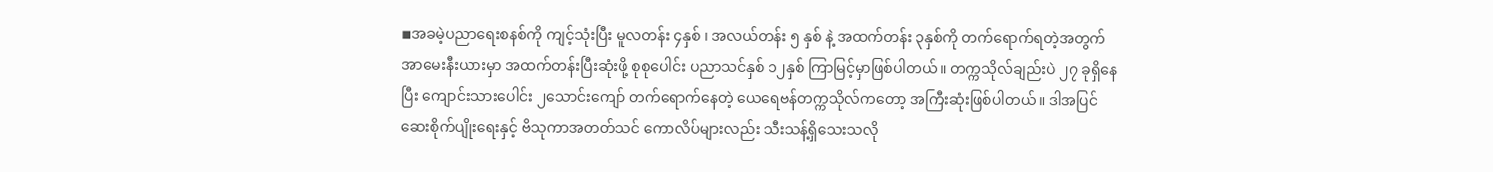◾အခမဲ့ပညာရေးစနစ်ကို ကျင့်သုံးပြီး မူလတန်း ၄နှစ် ၊ အလယ်တန်း ၅ နှစ် နဲ့ အထက်တန်း ၃နှစ်ကို တက်ရောက်ရတဲ့အတွက် အာမေးနီးယားမှာ အထက်တန်းပြီးဆုံးဖို့ စုစုပေါင်း ပညာသင်နှစ် ၁၂နှစ် ကြာမြင့်မှာဖြစ်ပါတယ်။ တက္ကသိုလ်ချည်းပဲ ၂၇ ခုရှိနေပြီး ကျောင်းသားပေါင်း ၂သောင်းကျော် တက်ရောက်နေတဲ့ ယေရေဗန်တက္ကသိုလ်ကတော့ အကြီးဆုံးဖြစ်ပါတယ်။ ဒါအပြင် ဆေးစိုက်ပျိုးရေးနှင့် ဗိသုကာအတတ်သင် ကောလိပ်များလည်း သီးသန့်ရှိသေးသလို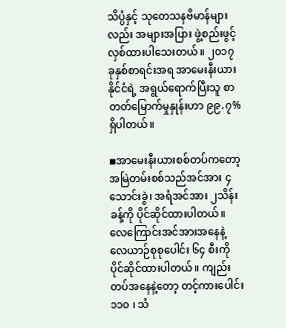သိပ္ပံနှင့် သုတေသနဗိမာန်များလည်း အများအပြား ဖွဲ့စည်းဖွင့်လှစ်ထားပါသေးတယ်။ ၂၀၁၇ ခုနှစ်စာရင်းအရ အာမေးနီးယားနိုင်ငံရဲ့ အရွယ်ရောက်ပြီးသူ စာတတ်မြောက်မှုနှုန်းဟာ ၉၉.၇% ရှိပါတယ်။

◾အာမေးနီးယားစစ်တပ်ကတော့ အမြဲတမ်းစစ်သည်အင်အား ၄သောင်းခွဲ၊ အရံအင်အား ၂သိန်းခန့်ကို ပိုင်ဆိုင်ထားပါတယ်။ လေကြောင်းအင်အားအနေနဲ့ လေယာဉ်စုစုပေါင်း ၆၄ စီးကို ပိုင်ဆိုင်ထားပါတယ်။ ကျည်းတပ်အနေနဲ့တော့ တင့်ကားပေါင်း ၁၁၀ ၊ သံ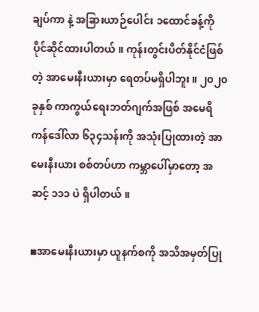ချပ်ကာ နဲ့ အခြားယာဉ်ပေါင်း ၁ထောင်ခန့်ကို ပိုင်ဆိုင်ထားပါတယ်။ ကုန်းတွင်းပိတ်နိုင်ငံဖြစ်တဲ့ အာမေးနီးယားမှာ ရေတပ်မရှိပါဘူး။ ၂၀၂၀ ခုနှစ် ကာကွယ်ရေးဘတ်ဂျက်အဖြစ် အမေရိကန်ဒေါ်လာ ၆၃၄သန်းကို အသုံးပြုထားတဲ့ အာမေးနီးယား စစ်တပ်ဟာ ကမ္ဘာပေါ်မှာတော့ အဆင့် ၁၁၁ ပဲ ရှိပါတယ်။

◾အာမေးနီးယားမှာ ယူနက်စကို အသိအမှတ်ပြု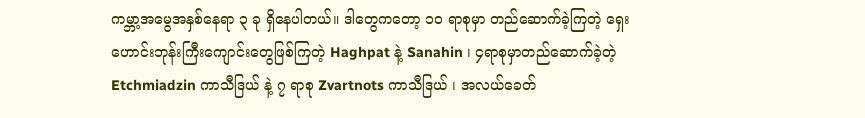ကမ္ဘာ့အမွေအနှစ်နေရာ ၃ ခု ရှိနေပါတယ်။ ဒါတွေကတော့ ၁၀ ရာစုမှာ တည်ဆောက်ခဲ့ကြတဲ့ ရှေးဟောင်းဘုန်းကြီးကျောင်းတွေဖြစ်ကြတဲ့ Haghpat နဲ့ Sanahin ၊ ၄ရာစုမှာတည်ဆောက်ခဲ့တဲ့ Etchmiadzin ကာသီဒြယ် နဲ့ ၇ ရာစု Zvartnots ကာသီဒြယ် ၊ အလယ်ခေတ်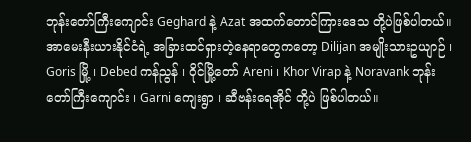ဘုန်းတော်ကြီးကျောင်း Geghard နဲ့ Azat အထက်တောင်ကြားဒေသ တို့ပဲဖြစ်ပါတယ်။အာမေးနီးယားနိုင်ငံရဲ့ အခြားထင်ရှားတဲ့နေရာတွေကတော့ Dilijan အမျိုးသားဥယျာဉ် ၊ Goris မြို့ ၊ Debed ကန်ညွန် ၊ ဝိုင်မြို့တော် Areni ၊ Khor Virap နဲ့ Noravank ဘုန်းတော်ကြီးကျောင်း ၊ Garni ကျေးရွာ ၊ ဆီဗန်းရေအိုင် တို့ပဲ ဖြစ်ပါတယ်။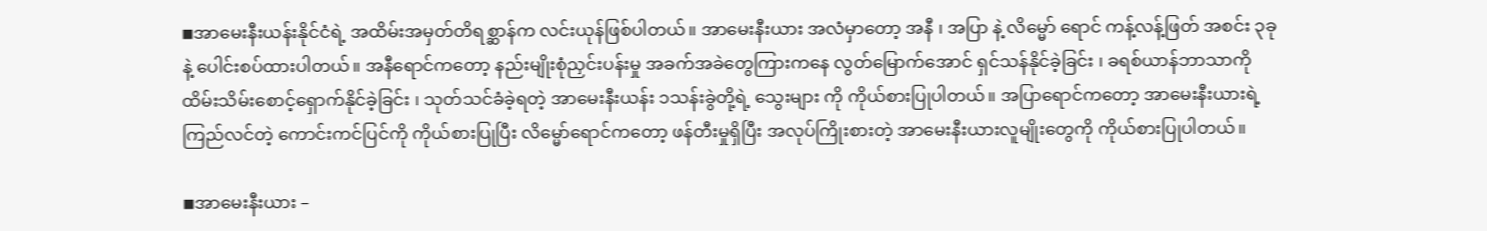◾အာမေးနီးယန်းနိုင်ငံရဲ့ အထိမ်းအမှတ်တိရစ္ဆာန်က လင်းယုန်ဖြစ်ပါတယ်။ အာမေးနီးယား အလံမှာတော့ အနီ ၊ အပြာ နဲ့ လိမ္မော် ရောင် ကန့်လန့်ဖြတ် အစင်း ၃ခုနဲ့ ပေါင်းစပ်ထားပါတယ်။ အနီရောင်ကတော့ နည်းမျိုးစုံညှင်းပန်းမှု အခက်အခဲတွေကြားကနေ လွတ်မြောက်အောင် ရှင်သန်နိုင်ခဲ့ခြင်း ၊ ခရစ်ယာန်ဘာသာကို ထိမ်းသိမ်းစောင့်ရှောက်နိုင်ခဲ့ခြင်း ၊ သုတ်သင်ခံခဲ့ရတဲ့ အာမေးနီးယန်း ၁သန်းခွဲတို့ရဲ့ သွေးများ ကို ကိုယ်စားပြုပါတယ်။ အပြာရောင်ကတော့ အာမေးနီးယားရဲ့ ကြည်လင်တဲ့ ကောင်းကင်ပြင်ကို ကိုယ်စားပြုပြီး လိမ္မော်ရောင်ကတော့ ဖန်တီးမှုရှိပြီး အလုပ်ကြိုးစားတဲ့ အာမေးနီးယားလူမျိုးတွေကို ကိုယ်စားပြုပါတယ်။

◾အာမေးနီးယား –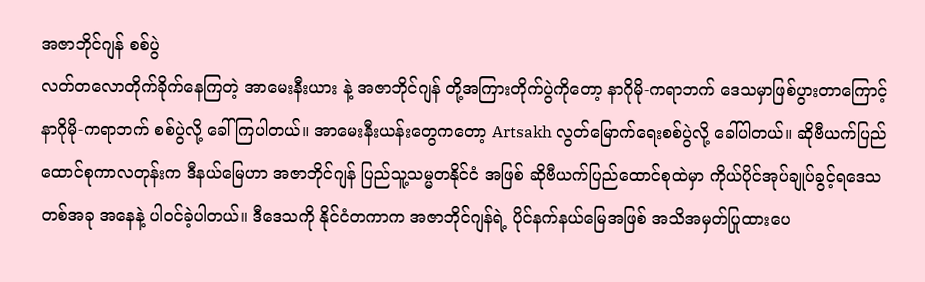အဇာဘိုင်ဂျန် စစ်ပွဲ
လတ်တလောတိုက်ခိုက်နေကြတဲ့ အာမေးနီးယား နဲ့ အဇာဘိုင်ဂျန် တို့အကြားတိုက်ပွဲကိုတော့ နာဂိုမို-ကရာဘက် ဒေသမှာဖြစ်ပွားတာကြောင့် နာဂိုမို-ကရာဘက် စစ်ပွဲလို့ ခေါ်ကြပါတယ်။ အာမေးနီးယန်းတွေကတော့ Artsakh လွတ်မြောက်ရေးစစ်ပွဲလို့ ခေါ်ပါတယ်။ ဆိုဗီယက်ပြည်ထောင်စုကာလတုန်းက ဒီနယ်မြေဟာ အဇာဘိုင်ဂျန် ပြည်သူ့သမ္မတနိုင်ငံ အဖြစ် ဆိုဗီယက်ပြည်ထောင်စုထဲမှာ ကိုယ်ပိုင်အုပ်ချုပ်ခွင့်ရဒေသတစ်အခု အနေနဲ့ ပါဝင်ခဲ့ပါတယ်။ ဒီဒေသကို နိုင်ငံတကာက အဇာဘိုင်ဂျန်ရဲ့ ပိုင်နက်နယ်မြေအဖြစ် အသိအမှတ်ပြုထားပေ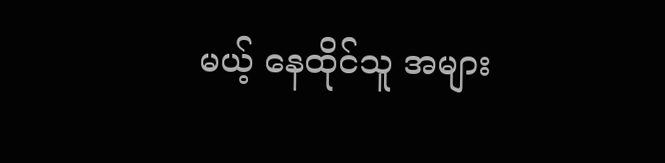မယ့် နေထိုင်သူ အများ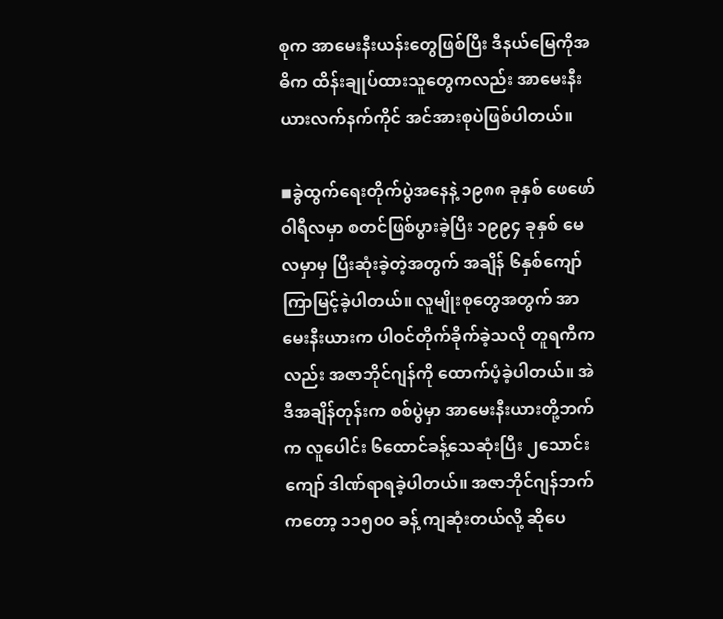စုက အာမေးနီးယန်းတွေဖြစ်ပြီး ဒီနယ်မြေကိုအဓိက ထိန်းချုပ်ထားသူတွေကလည်း အာမေးနီးယားလက်နက်ကိုင် အင်အားစုပဲဖြစ်ပါတယ်။

◾ခွဲထွက်ရေးတိုက်ပွဲအနေနဲ့ ၁၉၈၈ ခုနှစ် ဖေဖော်ဝါရီလမှာ စတင်ဖြစ်ပွားခဲ့ပြီး ၁၉၉၄ ခုနှစ် မေလမှာမှ ပြီးဆုံးခဲ့တဲ့အတွက် အချိန် ၆နှစ်ကျော် ကြာမြင့်ခဲ့ပါတယ်။ လူမျိုးစုတွေအတွက် အာမေးနီးယားက ပါဝင်တိုက်ခိုက်ခဲ့သလို တူရကီကလည်း အဇာဘိုင်ဂျန်ကို ထောက်ပံ့ခဲ့ပါတယ်။ အဲဒီအချိန်တုန်းက စစ်ပွဲမှာ အာမေးနီးယားတို့ဘက်က လူပေါင်း ၆ထောင်ခန့်သေဆုံးပြီး ၂သောင်းကျော် ဒါဏ်ရာရခဲ့ပါတယ်။ အဇာဘိုင်ဂျန်ဘက်ကတော့ ၁၁၅၀၀ ခန့် ကျဆုံးတယ်လို့ ဆိုပေ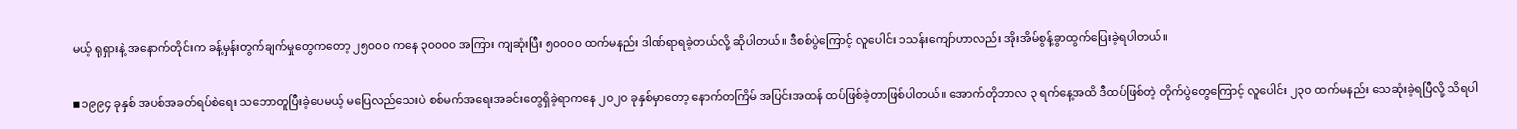မယ့် ရုရှားနဲ့ အနောက်တိုင်းက ခန့်မှန်းတွက်ချက်မှုတွေကတော့ ၂၅၀၀၀ ကနေ ၃၀၀၀၀ အကြား ကျဆုံးပြီး ၅၀၀၀၀ ထက်မနည်း ဒါဏ်ရာရခဲ့တယ်လို့ ဆိုပါတယ်။ ဒီစစ်ပွဲကြောင့် လူပေါင်း ၁သန်းကျော်ဟာလည်း အိုးအိမ်စွန့်ခွာထွက်ပြေးခဲ့ရပါတယ်။

◾၁၉၉၄ ခုနှစ် အပစ်အခတ်ရပ်စဲရေး သဘောတူပြီးခဲ့ပေမယ့် မပြေလည်သေးပဲ စစ်မက်အရေးအခင်းတွေရှိခဲ့ရာကနေ ၂၀၂၀ ခုနှစ်မှာတော့ နောက်တကြိမ် အပြင်းအထန် ထပ်ဖြစ်ခဲ့တာဖြစ်ပါတယ်။ အောက်တိုဘာလ ၃ ရက်နေ့အထိ ဒီထပ်ဖြစ်တဲ့ တိုက်ပွဲတွေကြောင့် လူပေါင်း ၂၃၀ ထက်မနည်း သေဆုံးခဲ့ရပြီလို့ သိရပါ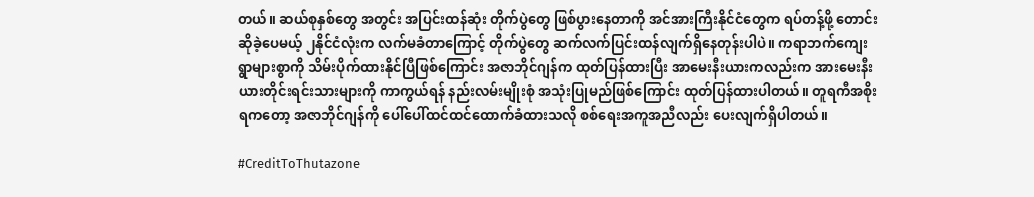တယ်။ ဆယ်စုနှစ်တွေ အတွင်း အပြင်းထန်ဆုံး တိုက်ပွဲတွေ ဖြစ်ပွားနေတာကို အင်အားကြီးနိုင်ငံတွေက ရပ်တန့်ဖို့ တောင်းဆိုခဲ့ပေမယ့် ၂နိုင်ငံလုံးက လက်မခံတာကြောင့် တိုက်ပွဲတွေ ဆက်လက်ပြင်းထန်လျက်ရှိနေတုန်းပါပဲ။ ကရာဘက်ကျေးရွာများစွာကို သိမ်းပိုက်ထားနိုင်ပြီဖြစ်ကြောင်း အဇာဘိုင်ဂျန်က ထုတ်ပြန်ထားပြီး အာမေးနီးယားကလည်းက အားမေးနီးယားတိုင်းရင်းသားများကို ကာကွယ်ရန် နည်းလမ်းမျိုးစုံ အသုံးပြုမည်ဖြစ်ကြောင်း ထုတ်ပြန်ထားပါတယ်။ တူရကီအစိုးရကတော့ အဇာဘိုင်ဂျန်ကို ပေါ်ပေါ်ထင်ထင်ထောက်ခံထားသလို စစ်ရေးအကူအညီလည်း ပေးလျက်ရှိပါတယ်။

#CreditToThutazone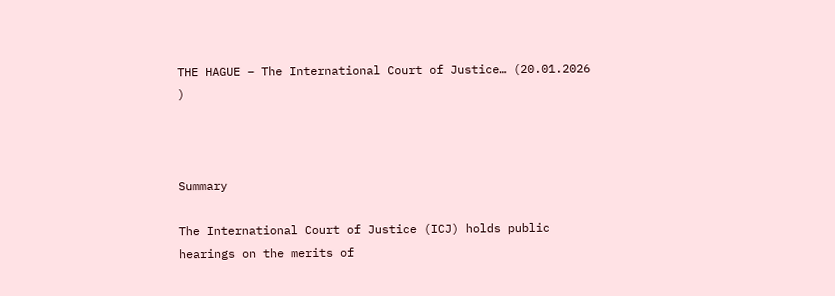THE HAGUE – The International Court of Justice… (20.01.2026 )



Summary

The International Court of Justice (ICJ) holds public hearings on the merits of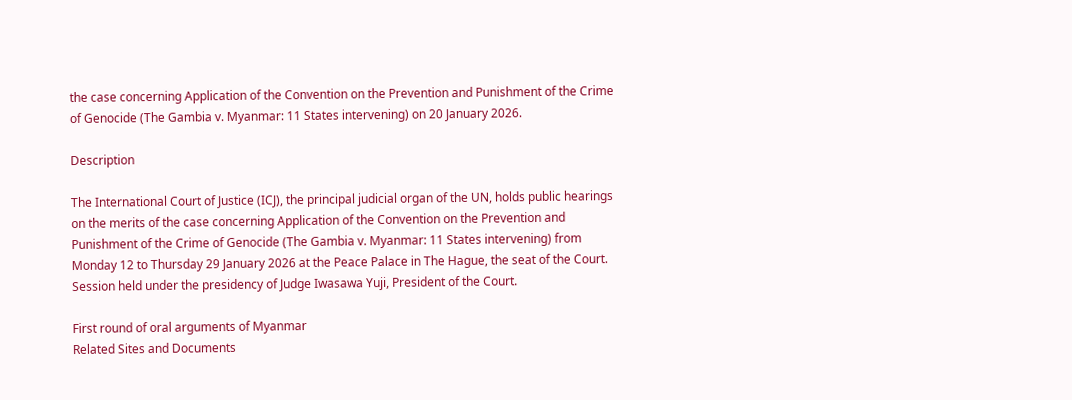the case concerning Application of the Convention on the Prevention and Punishment of the Crime of Genocide (The Gambia v. Myanmar: 11 States intervening) on 20 January 2026.

Description

The International Court of Justice (ICJ), the principal judicial organ of the UN, holds public hearings on the merits of the case concerning Application of the Convention on the Prevention and Punishment of the Crime of Genocide (The Gambia v. Myanmar: 11 States intervening) from Monday 12 to Thursday 29 January 2026 at the Peace Palace in The Hague, the seat of the Court. Session held under the presidency of Judge Iwasawa Yuji, President of the Court.

First round of oral arguments of Myanmar
Related Sites and Documents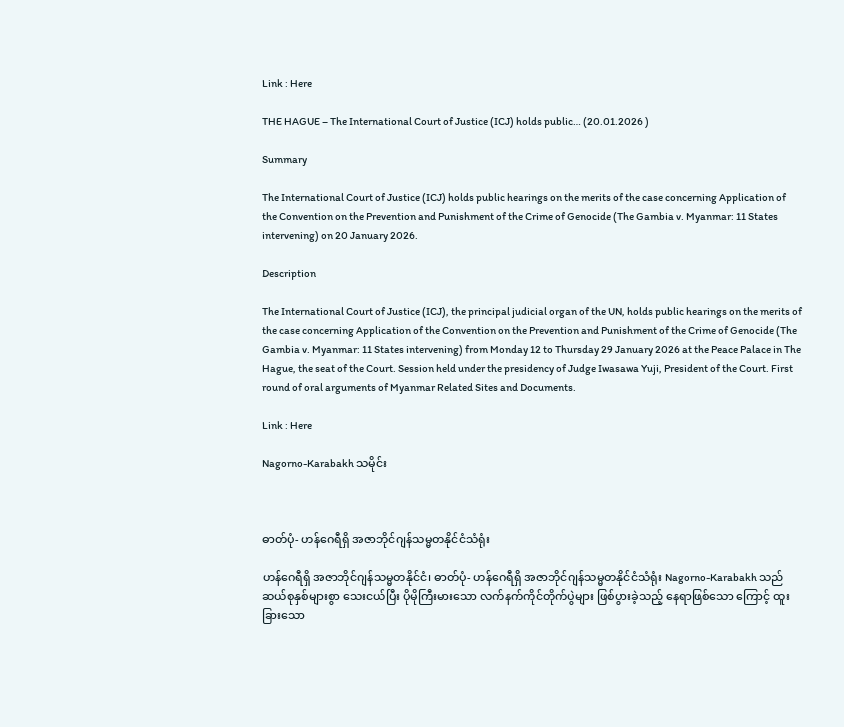Link : Here

THE HAGUE – The International Court of Justice (ICJ) holds public… (20.01.2026 )

Summary

The International Court of Justice (ICJ) holds public hearings on the merits of the case concerning Application of the Convention on the Prevention and Punishment of the Crime of Genocide (The Gambia v. Myanmar: 11 States intervening) on 20 January 2026.

Description

The International Court of Justice (ICJ), the principal judicial organ of the UN, holds public hearings on the merits of the case concerning Application of the Convention on the Prevention and Punishment of the Crime of Genocide (The Gambia v. Myanmar: 11 States intervening) from Monday 12 to Thursday 29 January 2026 at the Peace Palace in The Hague, the seat of the Court. Session held under the presidency of Judge Iwasawa Yuji, President of the Court. First round of oral arguments of Myanmar Related Sites and Documents.

Link : Here

Nagorno-Karabakh သမိုင်း



ဓာတ်ပုံ- ဟန်ဂေရီရှိ အဇာဘိုင်ဂျန်သမ္မတနိုင်ငံသံရုံး

ဟန်ဂေရီရှိ အဇာဘိုင်ဂျန်သမ္မတနိုင်ငံ၊ ဓာတ်ပုံ- ဟန်ဂေရီရှိ အဇာဘိုင်ဂျန်သမ္မတနိုင်ငံသံရုံး Nagorno-Karabakh သည် ဆယ်စုနှစ်များစွာ သေးငယ်ပြီး ပိုမိုကြီးမားသော လက်နက်ကိုင်တိုက်ပွဲများ ဖြစ်ပွားခဲ့သည့် နေရာဖြစ်သော ကြောင့် ထူးခြားသော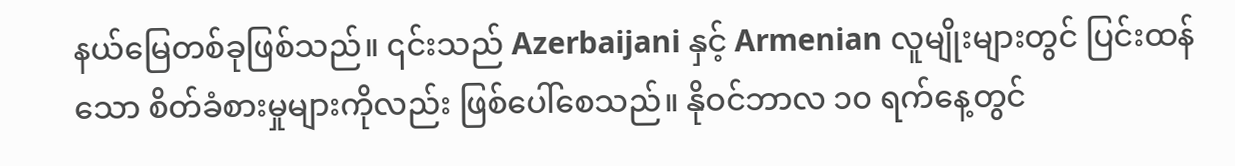နယ်မြေတစ်ခုဖြစ်သည်။ ၎င်းသည် Azerbaijani နှင့် Armenian လူမျိုးများတွင် ပြင်းထန် သော စိတ်ခံစားမှုများကိုလည်း ဖြစ်ပေါ်စေသည်။ နိုဝင်ဘာလ ၁၀ ရက်နေ့တွင်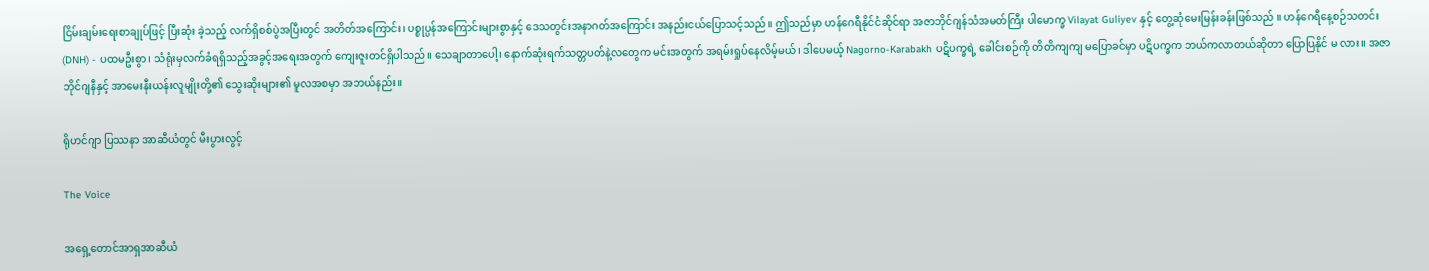ငြိမ်းချမ်းရေးစာချုပ်ဖြင့် ပြီးဆုံး ခဲ့သည့် လက်ရှိစစ်ပွဲအပြီးတွင် အတိတ်အကြောင်း၊ ပစ္စုပ္ပန်အကြောင်းများစွာနှင့် ဒေသတွင်းအနာဂတ်အကြောင်း အနည်းငယ်ပြောသင့်သည်။ ဤသည်မှာ ဟန်ဂေရီနိုင်ငံဆိုင်ရာ အဇာဘိုင်ဂျန်သံအမတ်ကြီး ပါမောက္ခ Vilayat Guliyev နှင့် တွေ့ဆုံမေးမြန်းခန်းဖြစ်သည် ။ ဟန်ဂေရီနေ့စဉ်သတင်း (DNH) - ပထမဦးစွာ၊ သံရုံးမှလက်ခံရရှိသည့်အခွင့်အရေးအတွက် ကျေးဇူးတင်ရှိပါသည်။ သေချာတာပေါ့၊ နောက်ဆုံးရက်သတ္တပတ်နဲ့လတွေက မင်းအတွက် အရမ်းရှုပ်နေလိမ့်မယ်၊ ဒါပေမယ့် Nagorno-Karabakh ပဋိပက္ခရဲ့ ခေါင်းစဉ်ကို တိတိကျကျ မပြောခင်မှာ ပဋိပက္ခက ဘယ်ကလာတယ်ဆိုတာ ပြောပြနိုင် မ လား။ အဇာဘိုင်ဂျနီနှင့် အာမေးနီးယန်းလူမျိုးတို့၏ သွေးဆိုးများ၏ မူလအစမှာ အဘယ်နည်း။

ရိုဟင်ဂျာ ပြဿနာ အာဆီယံတွင် မီးပွားလွင့်

The Voice

အရှေ့တောင်အာရှအာဆီယံ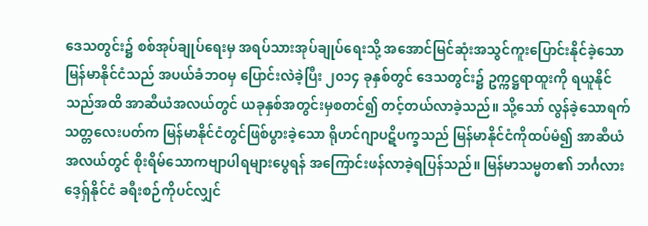ဒေသတွင်း၌ စစ်အုပ်ချုပ်ရေးမှ အရပ်သားအုပ်ချုပ်ရေးသို့ အအောင်မြင်ဆုံးအသွင်ကူးပြောင်းနိုင်ခဲ့သော မြန်မာနိုင်ငံသည် အပယ်ခံဘဝမှ ပြောင်းလဲခဲ့ပြီး ၂၀၁၄ ခုနှစ်တွင် ဒေသတွင်း၌ ဥက္ကဋ္ဌရာထူးကို ရယူနိုင်သည်အထိ အာဆီယံအလယ်တွင် ယခုနှစ်အတွင်းမှစတင်၍ တင့်တယ်လာခဲ့သည်။ သို့သော် လွန်ခဲ့သောရက်သတ္တလေးပတ်က မြန်မာနိုင်ငံတွင်ဖြစ်ပွားခဲ့သော ရိုဟင်ဂျာပဋိပက္ခသည် မြန်မာနိုင်ငံကိုထပ်မံ၍ အာဆီယံအလယ်တွင် စိုးရိမ်သောကဗျာပါရများပွေရန် အကြောင်းဖန်လာခဲ့ရပြန်သည်။ မြန်မာသမ္မတ၏ ဘင်္ဂလားဒေ့ရှ်နိုင်ငံ ခရီးစဉ်ကိုပင်လျှင်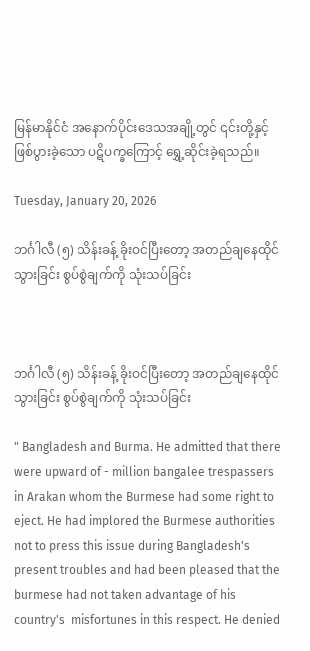မြန်မာနိုင်ငံ အနောက်ပိုင်းဒေသအချို့တွင် ၎င်းတို့နှင့်ဖြစ်ပွားခဲ့သော ပဋိပက္ခကြောင့် ရွှေ့ဆိုင်းခဲ့ရသည်။

Tuesday, January 20, 2026

ဘင်္ဂါလီ (၅) သိန်းခန့် ခိုးဝင်ပြီးတော့ အတည်ချနေထိုင်သွားခြင်း စွပ်စွဲချက်ကို သုံးသပ်ခြင်း



ဘင်္ဂါလီ (၅) သိန်းခန့် ခိုးဝင်ပြီးတော့ အတည်ချနေထိုင်သွားခြင်း စွပ်စွဲချက်ကို သုံးသပ်ခြင်း

" Bangladesh and Burma. He admitted that there were upward of - million bangalee trespassers in Arakan whom the Burmese had some right to eject. He had implored the Burmese authorities not to press this issue during Bangladesh's present troubles and had been pleased that the burmese had not taken advantage of his country's  misfortunes in this respect. He denied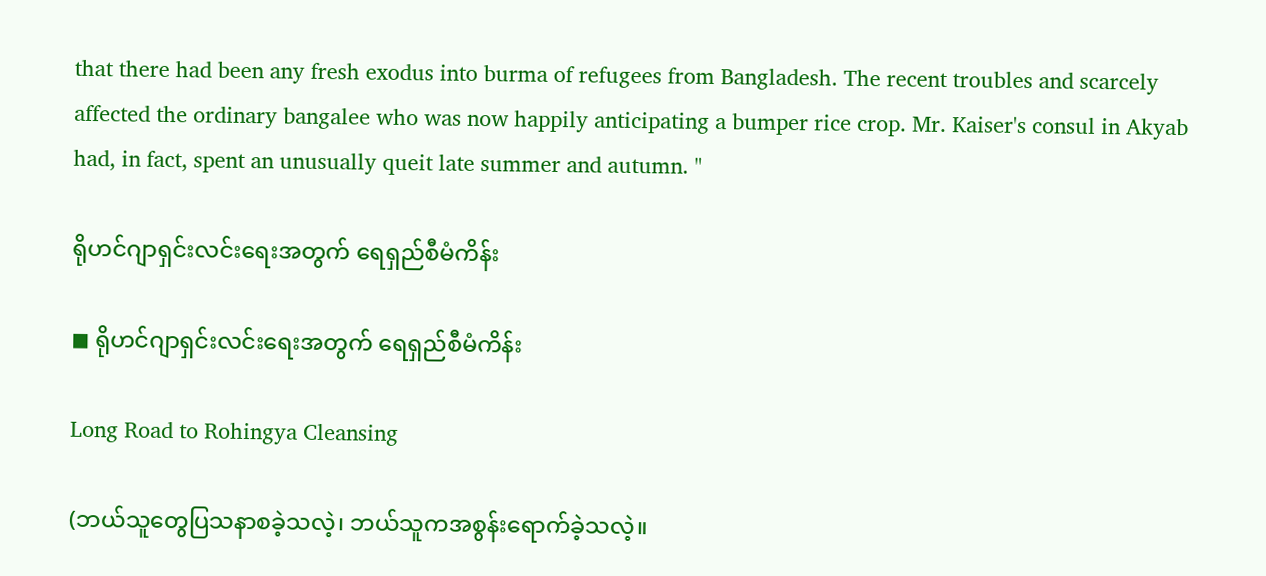that there had been any fresh exodus into burma of refugees from Bangladesh. The recent troubles and scarcely affected the ordinary bangalee who was now happily anticipating a bumper rice crop. Mr. Kaiser's consul in Akyab had, in fact, spent an unusually queit late summer and autumn. "

ရိုဟင်ဂျာရှင်းလင်းရေးအတွက် ရေရှည်စီမံကိန်း

◼ ရိုဟင်ဂျာရှင်းလင်းရေးအတွက် ရေရှည်စီမံကိန်း

Long Road to Rohingya Cleansing

(ဘယ်သူတွေပြသနာစခဲ့သလဲ့၊ ဘယ်သူကအစွန်းရောက်ခဲ့သလဲ့။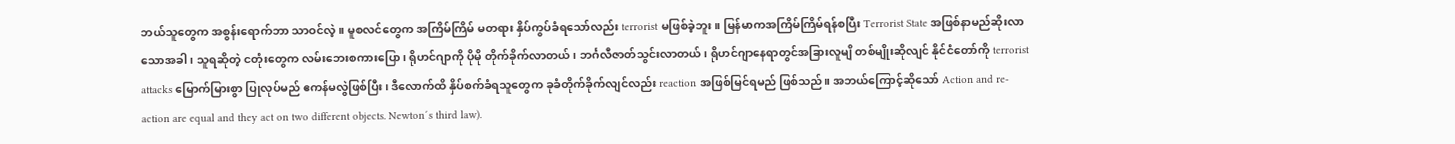ဘယ်သူတွေက အစွန်းရောက်ဘာ သာဝင်လဲ့။ မူစလင်တွေက အကြိမ်ကြိမ် မတရား နှိပ်ကွပ်ခံရသော်လည်း terrorist မဖြစ်ခဲ့ဘူး။ မြန်မာကအကြိမ်ကြိမ်ရန်စပြီး Terrorist State အဖြစ်နာမည်ဆိုးလာသောအခါ၊ သူရဆိုတဲ့ ငတုံးတွေက လမ်းဘေးစကားပြော၊ ရိုဟင်ဂျာကို ပိုမို တိုက်ခိုက်လာတယ်၊ ဘင်္ဂလီဇာတ်သွင်းလာတယ်၊ ရိုဟင်ဂျာနေရာတွင်အခြားလူမျိ တစ်မျိုးဆိုလျင် နိုင်ငံတော်ကို terrorist attacks မြောက်မြားစွာ ပြုလုပ်မည် ဧကန်မလွဲဖြစ်ပြီး၊ ဒီလောက်ထိ နှိပ်စက်ခံရသူတွေက ခုခံတိုက်ခိုက်လျင်လည်း reaction အဖြစ်မြင်ရမည် ဖြစ်သည်။ အဘယ်ကြောင့်ဆိုသော် Action and re-action are equal and they act on two different objects. Newton´s third law).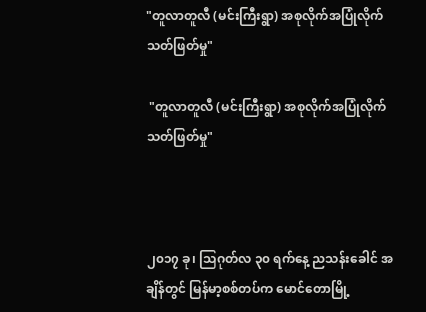"တူလာတူလီ (မင်းကြီးရွာ) အစုလိုက်အပြုံလိုက် သတ်ဖြတ်မှု"

 "တူလာတူလီ (မင်းကြီးရွာ) အစုလိုက်အပြုံလိုက် သတ်ဖြတ်မှု"



၂၀၁၇ ခု၊ သြဂုတ်လ ၃၀ ရက်နေ့ ညသန်းခေါင် အချိန်တွင် မြန်မာ့စစ်တပ်က မောင်တောမြို့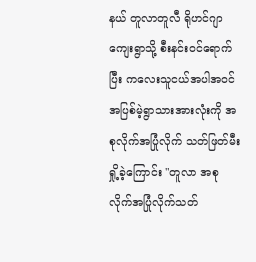နယ် တူလာတူလီ ရိုဟင်ဂျာ ကျေးရွာသို့ စီးနင်းဝင်ရောက်ပြီး ကလေးသူငယ်အပါအဝင် အပြစ်မဲ့ရွာသားအားလုံးကို အစုလိုက်အပြုံလိုက် သတ်ဖြတ်မီးရှို့ခဲ့ကြောင်း "တူလာ အစုလိုက်အပြုံလိုက်သတ်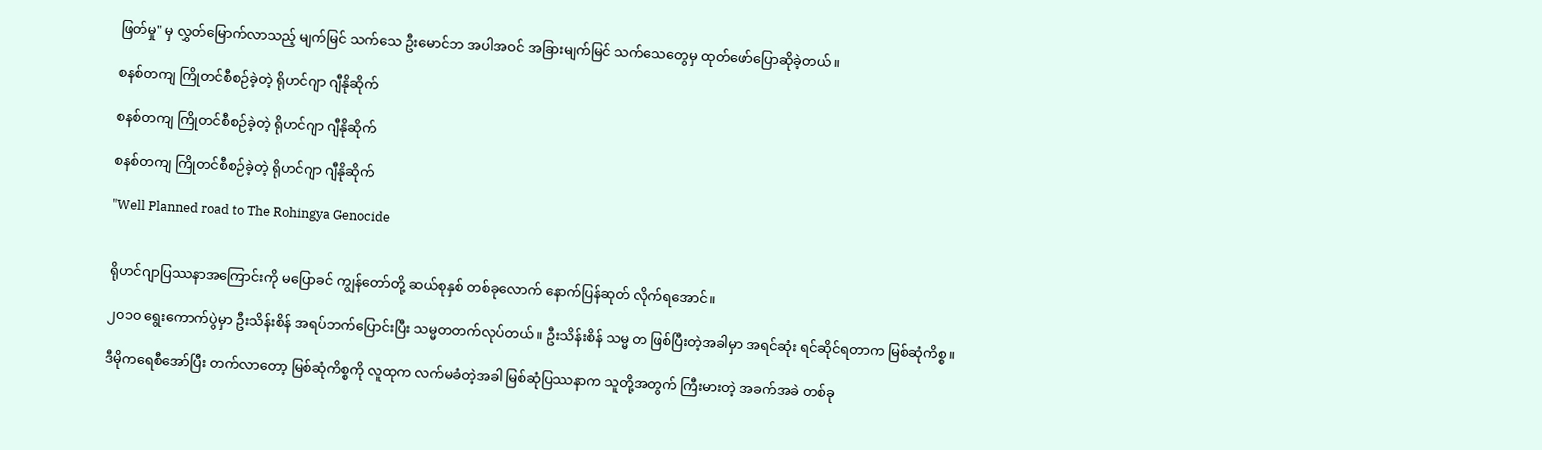ဖြတ်မှု" မှ လွှတ်မြောက်လာသည့် မျက်မြင် သက်သေ ဦးမောင်ဘ အပါအဝင် အခြားမျက်မြင် သက်သေတွေမှ ထုတ်ဖော်ပြောဆိုခဲ့တယ်။

စနစ်တကျ ကြိုတင်စီစဉ်ခဲ့တဲ့ ရိုဟင်ဂျာ ဂျီနိုဆိုက်

စနစ်တကျ ကြိုတင်စီစဉ်ခဲ့တဲ့ ရိုဟင်ဂျာ ဂျီနိုဆိုက်

စနစ်တကျ ကြိုတင်စီစဉ်ခဲ့တဲ့ ရိုဟင်ဂျာ ဂျီနိုဆိုက်

"Well Planned road to The Rohingya Genocide


ရိုဟင်ဂျာပြဿနာအကြောင်းကို မပြောခင် ကျွန်တော်တို့ ဆယ်စုနှစ် တစ်ခုလောက် နောက်ပြန်ဆုတ် လိုက်ရအောင်။

၂၀၁၀ ရွေးကောက်ပွဲမှာ ဦးသိန်းစိန် အရပ်ဘက်ပြောင်းပြီး သမ္မတတက်လုပ်တယ်။ ဦးသိန်းစိန် သမ္မ တ ဖြစ်ပြီးတဲ့အခါမှာ အရင်ဆုံး ရင်ဆိုင်ရတာက မြစ်ဆုံကိစ္စ။

ဒီမိုကရေစီအော်ပြီး တက်လာတော့ မြစ်ဆုံကိစ္စကို လူထုက လက်မခံတဲ့အခါ မြစ်ဆုံပြဿနာက သူတို့အတွက် ကြီးမားတဲ့ အခက်အခဲ တစ်ခု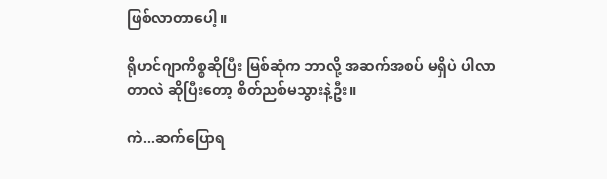ဖြစ်လာတာပေါ့။

ရိုဟင်ဂျာကိစ္စဆိုပြီး မြစ်ဆုံက ဘာလို့ အဆက်အစပ် မရှိပဲ ပါလာတာလဲ ဆိုပြီးတော့ စိတ်ညစ်မသွားနဲ့ဦး။

ကဲ...ဆက်ပြောရ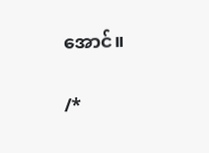အောင်။

/*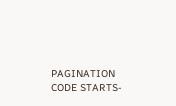PAGINATION CODE STARTS-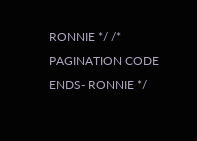RONNIE */ /* PAGINATION CODE ENDS- RONNIE */